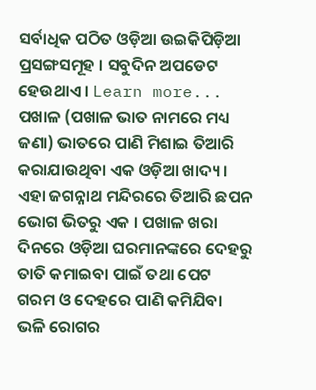ସର୍ବାଧିକ ପଠିତ ଓଡ଼ିଆ ଉଇକିପିଡ଼ିଆ ପ୍ରସଙ୍ଗସମୂହ । ସବୁଦିନ ଅପଡେଟ ହେଉଥାଏ । Learn more...
ପଖାଳ (ପଖାଳ ଭାତ ନାମରେ ମଧ୍ୟ ଜଣା) ଭାତରେ ପାଣି ମିଶାଇ ତିଆରି କରାଯାଉଥିବା ଏକ ଓଡ଼ିଆ ଖାଦ୍ୟ । ଏହା ଜଗନ୍ନାଥ ମନ୍ଦିରରେ ତିଆରି ଛପନ ଭୋଗ ଭିତରୁ ଏକ । ପଖାଳ ଖରା ଦିନରେ ଓଡ଼ିଆ ଘରମାନଙ୍କରେ ଦେହରୁ ତାତି କମାଇବା ପାଇଁ ତଥା ପେଟ ଗରମ ଓ ଦେହରେ ପାଣି କମିଯିବା ଭଳି ରୋଗର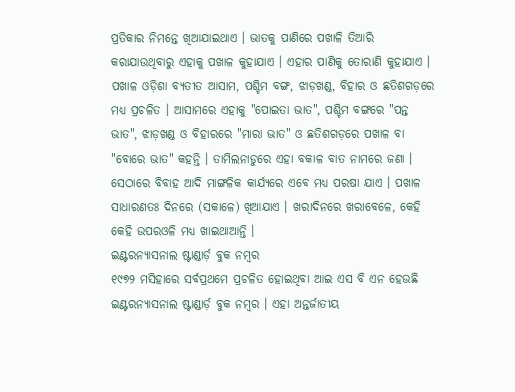ପ୍ରତିକାର ନିମନ୍ତେ ଖିଆଯାଇଥାଏ । ଭାତକୁ ପାଣିରେ ପଖାଳି ତିଆରି କରାଯାଉଥିବାରୁ ଏହାକୁ ପଖାଳ କୁହାଯାଏ । ଏହାର ପାଣିକୁ ତୋରାଣି କୁହାଯାଏ । ପଖାଳ ଓଡ଼ିଶା ବ୍ୟତୀତ ଆସାମ, ପଶ୍ଚିମ ବଙ୍ଗ, ଝାଡ଼ଖଣ୍ଡ, ବିହାର ଓ ଛତିଶଗଡ଼ରେ ମଧ୍ୟ ପ୍ରଚଳିତ । ଆସାମରେ ଏହାକୁ "ପୋଇତା ଭାତ", ପଶ୍ଚିମ ବଙ୍ଗରେ "ପନ୍ତ ଭାତ", ଝାଡ଼ଖଣ୍ଡ ଓ ବିହାରରେ "ମାରା ଭାତ" ଓ ଛତିଶଗଡ଼ରେ ପଖାଳ ବା "ବୋରେ ଭାତ" କହନ୍ତି । ତାମିଲନାଡୁରେ ଏହା ବକାଳ ବାତ ନାମରେ ଜଣା । ସେଠାରେ ବିବାହ ଆଦି ମାଙ୍ଗଳିକ କାର୍ଯ୍ୟରେ ଏବେ ମଧ୍ୟ ପରଷା ଯାଏ । ପଖାଳ ସାଧାରଣତଃ ଦିନରେ (ସକାଳେ) ଖିଆଯାଏ । ଖରାଦିନରେ ଖରାବେଳେ, କେହି କେହି ଉପରଓଳି ମଧ୍ୟ ଖାଇଥାଆନ୍ତି ।
ଇଣ୍ଟରନ୍ୟାସନାଲ ଷ୍ଟାଣ୍ଡାର୍ଡ଼ ବୁକ ନମ୍ବର
୧୯୭୨ ମସିହାରେ ସର୍ବପ୍ରଥମେ ପ୍ରଚଳିତ ହୋଇଥିବା ଆଇ ଏସ ବି ଏନ ହେଉଛି ଇଣ୍ଟରନ୍ୟାସନାଲ ଷ୍ଟାଣ୍ଡାର୍ଡ଼ ବୁକ ନମ୍ବର । ଏହା ଅନ୍ତର୍ଜାତୀୟ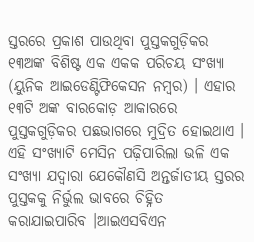ସ୍ତରରେ ପ୍ରକାଶ ପାଉଥିବା ପୁସ୍ତକଗୁଡ଼ିକର ୧୩ଅଙ୍କ ବିଶିଷ୍ଟ ଏକ ଏକକ ପରିଚୟ ସଂଖ୍ୟା (ୟୁନିକ ଆଇଡେଣ୍ଟିଫିକେସନ ନମ୍ବର) । ଏହାର ୧୩ଟି ଅଙ୍କ ବାରକୋଡ଼ ଆକାରରେ ପୁସ୍ତକଗୁଡ଼ିକର ପଛଭାଗରେ ମୁଦ୍ରିତ ହୋଇଥାଏ । ଏହି ସଂଖ୍ୟାଟି ମେସିନ ପଢ଼ିପାରିଲା ଭଳି ଏକ ସଂଖ୍ୟା ଯଦ୍ବାରା ଯେକୌଣସି ଅନ୍ତର୍ଜାତୀୟ ସ୍ତରର ପୁସ୍ତକକୁ ନିର୍ଭୁଲ ଭାବରେ ଚିହ୍ନିତ କରାଯାଇପାରିବ ।ଆଇଏସବିଏନ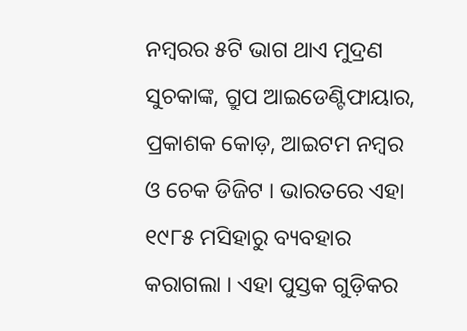ନମ୍ବରର ୫ଟି ଭାଗ ଥାଏ ମୁଦ୍ରଣ ସୁଚକାଙ୍କ, ଗ୍ରୁପ ଆଇଡେଣ୍ଟିଫାୟାର, ପ୍ରକାଶକ କୋଡ଼, ଆଇଟମ ନମ୍ବର ଓ ଚେକ ଡିଜିଟ । ଭାରତରେ ଏହା ୧୯୮୫ ମସିହାରୁ ବ୍ୟବହାର କରାଗଲା । ଏହା ପୁସ୍ତକ ଗୁଡ଼ିକର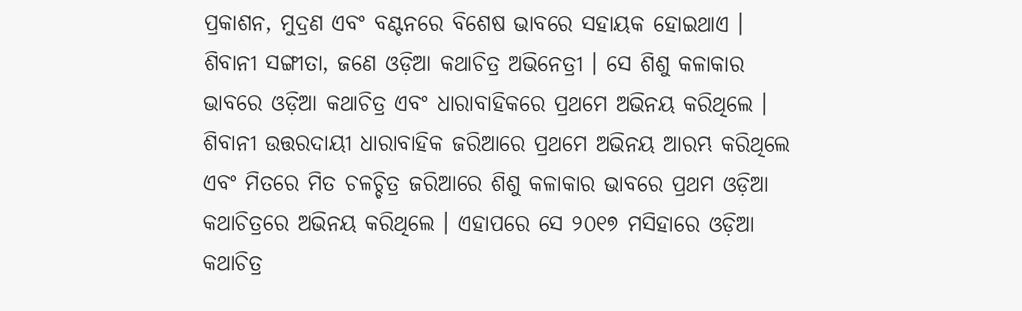ପ୍ରକାଶନ, ମୁଦ୍ରଣ ଏବଂ ବଣ୍ଟନରେ ବିଶେଷ ଭାବରେ ସହାୟକ ହୋଇଥାଏ ।
ଶିବାନୀ ସଙ୍ଗୀତା, ଜଣେ ଓଡ଼ିଆ କଥାଚିତ୍ର ଅଭିନେତ୍ରୀ । ସେ ଶିଶୁ କଳାକାର ଭାବରେ ଓଡ଼ିଆ କଥାଚିତ୍ର ଏବଂ ଧାରାବାହିକରେ ପ୍ରଥମେ ଅଭିନୟ କରିଥିଲେ । ଶିବାନୀ ଉତ୍ତରଦାୟୀ ଧାରାବାହିକ ଜରିଆରେ ପ୍ରଥମେ ଅଭିନୟ ଆରମ୍ଭ କରିଥିଲେ ଏବଂ ମିତରେ ମିତ ଚଳଚ୍ଚିତ୍ର ଜରିଆରେ ଶିଶୁ କଳାକାର ଭାବରେ ପ୍ରଥମ ଓଡ଼ିଆ କଥାଚିତ୍ରରେ ଅଭିନୟ କରିଥିଲେ । ଏହାପରେ ସେ ୨୦୧୭ ମସିହାରେ ଓଡ଼ିଆ କଥାଚିତ୍ର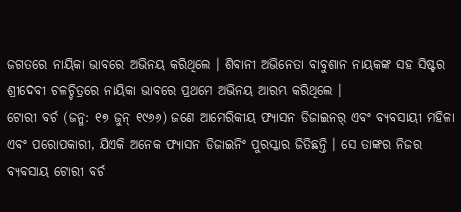ଜଗତରେ ନାୟିକା ଭାବରେ ଅଭିନୟ କରିଥିଲେ । ଶିବାନୀ ଅଭିନେତା ବାବୁଶାନ ନାୟକଙ୍କ ସହ ସିଷ୍ଟର ଶ୍ରୀଦେବୀ ଚଳଚ୍ଚିତ୍ରରେ ନାୟିକା ଭାବରେ ପ୍ରଥମେ ଅଭିନୟ ଆରମ୍ଭ କରିଥିଲେ ।
ଟୋରୀ ବର୍ଚ (ଜନ୍ମ: ୧୭ ଜୁନ୍ ୧୯୬୬) ଜଣେ ଆମେରିକୀୟ ଫ୍ୟାସନ ଡିଜାଇନର୍ ଏବଂ ବ୍ୟବସାୟୀ ମହିଳା ଏବଂ ପରୋପକାରୀ, ଯିଏକି ଅନେକ ଫ୍ୟାସନ ଡିଜାଇନିଂ ପୁରସ୍କାର ଜିତିଛନ୍ତି । ସେ ତାଙ୍କର ନିଜର ବ୍ୟବସାୟ ଟୋରୀ ବର୍ଚ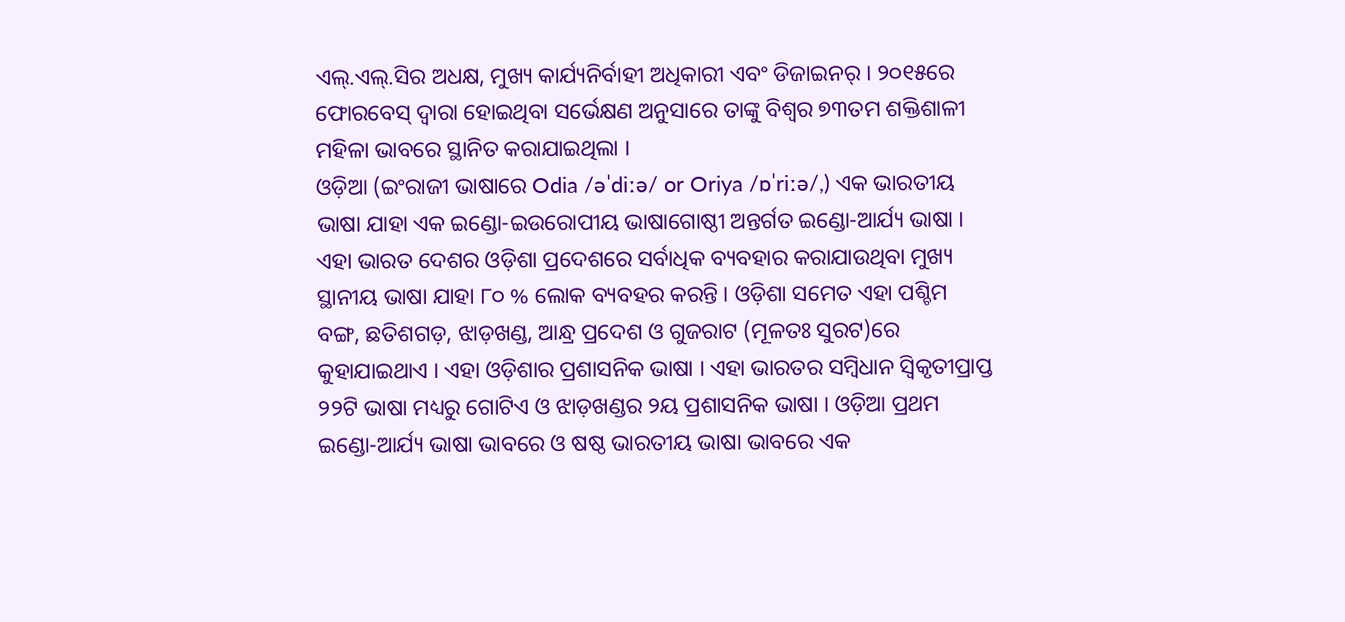ଏଲ୍.ଏଲ୍.ସିର ଅଧକ୍ଷ, ମୁଖ୍ୟ କାର୍ଯ୍ୟନିର୍ବାହୀ ଅଧିକାରୀ ଏବଂ ଡିଜାଇନର୍ । ୨୦୧୫ରେ ଫୋରବେସ୍ ଦ୍ୱାରା ହୋଇଥିବା ସର୍ଭେକ୍ଷଣ ଅନୁସାରେ ତାଙ୍କୁ ବିଶ୍ୱର ୭୩ତମ ଶକ୍ତିଶାଳୀ ମହିଳା ଭାବରେ ସ୍ଥାନିତ କରାଯାଇଥିଲା ।
ଓଡ଼ିଆ (ଇଂରାଜୀ ଭାଷାରେ Odia /əˈdiːə/ or Oriya /ɒˈriːə/,) ଏକ ଭାରତୀୟ ଭାଷା ଯାହା ଏକ ଇଣ୍ଡୋ-ଇଉରୋପୀୟ ଭାଷାଗୋଷ୍ଠୀ ଅନ୍ତର୍ଗତ ଇଣ୍ଡୋ-ଆର୍ଯ୍ୟ ଭାଷା । ଏହା ଭାରତ ଦେଶର ଓଡ଼ିଶା ପ୍ରଦେଶରେ ସର୍ବାଧିକ ବ୍ୟବହାର କରାଯାଉଥିବା ମୁଖ୍ୟ ସ୍ଥାନୀୟ ଭାଷା ଯାହା ୮୦ % ଲୋକ ବ୍ୟବହର କରନ୍ତି । ଓଡ଼ିଶା ସମେତ ଏହା ପଶ୍ଚିମ ବଙ୍ଗ, ଛତିଶଗଡ଼, ଝାଡ଼ଖଣ୍ଡ, ଆନ୍ଧ୍ର ପ୍ରଦେଶ ଓ ଗୁଜରାଟ (ମୂଳତଃ ସୁରଟ)ରେ କୁହାଯାଇଥାଏ । ଏହା ଓଡ଼ିଶାର ପ୍ରଶାସନିକ ଭାଷା । ଏହା ଭାରତର ସମ୍ବିଧାନ ସ୍ଵିକୃତୀପ୍ରାପ୍ତ ୨୨ଟି ଭାଷା ମଧ୍ୟରୁ ଗୋଟିଏ ଓ ଝାଡ଼ଖଣ୍ଡର ୨ୟ ପ୍ରଶାସନିକ ଭାଷା । ଓଡ଼ିଆ ପ୍ରଥମ ଇଣ୍ଡୋ-ଆର୍ଯ୍ୟ ଭାଷା ଭାବରେ ଓ ଷଷ୍ଠ ଭାରତୀୟ ଭାଷା ଭାବରେ ଏକ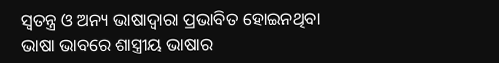ସ୍ୱତନ୍ତ୍ର ଓ ଅନ୍ୟ ଭାଷାଦ୍ୱାରା ପ୍ରଭାବିତ ହୋଇନଥିବା ଭାଷା ଭାବରେ ଶାସ୍ତ୍ରୀୟ ଭାଷାର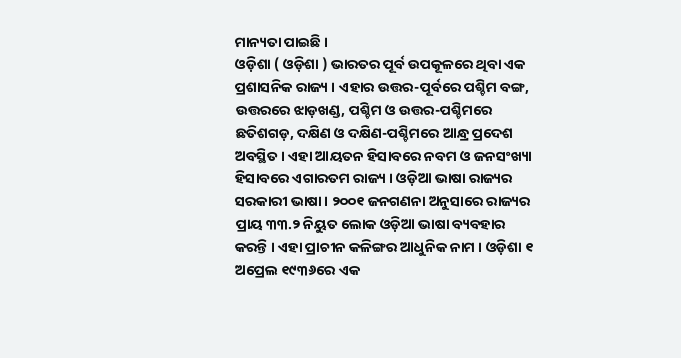ମାନ୍ୟତା ପାଇଛି ।
ଓଡ଼ିଶା ( ଓଡ଼ିଶା ) ଭାରତର ପୂର୍ବ ଉପକୂଳରେ ଥିବା ଏକ ପ୍ରଶାସନିକ ରାଜ୍ୟ । ଏହାର ଉତ୍ତର-ପୂର୍ବରେ ପଶ୍ଚିମ ବଙ୍ଗ, ଉତ୍ତରରେ ଝାଡ଼ଖଣ୍ଡ, ପଶ୍ଚିମ ଓ ଉତ୍ତର-ପଶ୍ଚିମରେ ଛତିଶଗଡ଼, ଦକ୍ଷିଣ ଓ ଦକ୍ଷିଣ-ପଶ୍ଚିମରେ ଆନ୍ଧ୍ର ପ୍ରଦେଶ ଅବସ୍ଥିତ । ଏହା ଆୟତନ ହିସାବରେ ନବମ ଓ ଜନସଂଖ୍ୟା ହିସାବରେ ଏଗାରତମ ରାଜ୍ୟ । ଓଡ଼ିଆ ଭାଷା ରାଜ୍ୟର ସରକାରୀ ଭାଷା । ୨୦୦୧ ଜନଗଣନା ଅନୁସାରେ ରାଜ୍ୟର ପ୍ରାୟ ୩୩.୨ ନିୟୁତ ଲୋକ ଓଡ଼ିଆ ଭାଷା ବ୍ୟବହାର କରନ୍ତି । ଏହା ପ୍ରାଚୀନ କଳିଙ୍ଗର ଆଧୁନିକ ନାମ । ଓଡ଼ିଶା ୧ ଅପ୍ରେଲ ୧୯୩୬ରେ ଏକ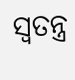ସ୍ଵତନ୍ତ୍ର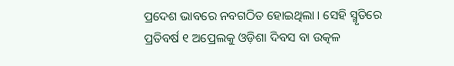ପ୍ରଦେଶ ଭାବରେ ନବଗଠିତ ହୋଇଥିଲା । ସେହି ସ୍ମୃତିରେ ପ୍ରତିବର୍ଷ ୧ ଅପ୍ରେଲକୁ ଓଡ଼ିଶା ଦିବସ ବା ଉତ୍କଳ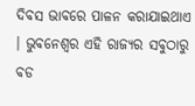ଦିବସ ଭାବରେ ପାଳନ କରାଯାଇଥାଏ । ଭୁବନେଶ୍ୱର ଏହି ରାଜ୍ୟର ସବୁଠାରୁ ବଡ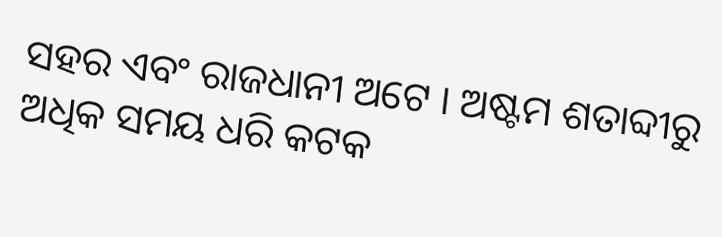ସହର ଏବଂ ରାଜଧାନୀ ଅଟେ । ଅଷ୍ଟମ ଶତାବ୍ଦୀରୁ ଅଧିକ ସମୟ ଧରି କଟକ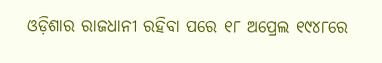ଓଡ଼ିଶାର ରାଜଧାନୀ ରହିବା ପରେ ୧୮ ଅପ୍ରେଲ ୧୯୪୮ରେ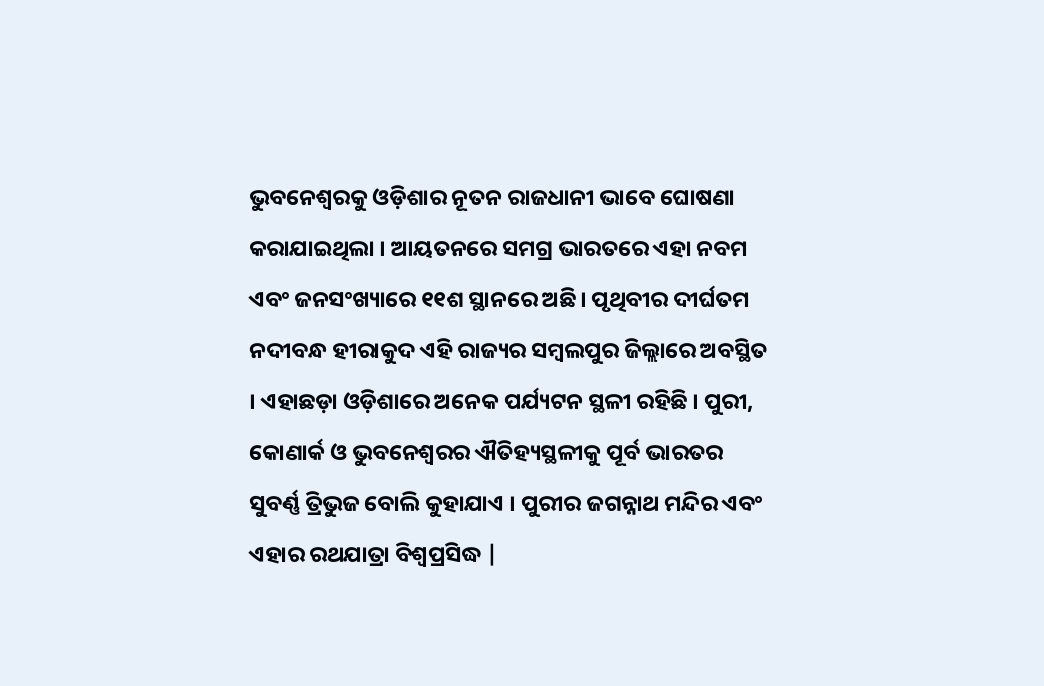ଭୁବନେଶ୍ୱରକୁ ଓଡ଼ିଶାର ନୂତନ ରାଜଧାନୀ ଭାବେ ଘୋଷଣା କରାଯାଇଥିଲା । ଆୟତନରେ ସମଗ୍ର ଭାରତରେ ଏହା ନବମ ଏବଂ ଜନସଂଖ୍ୟାରେ ୧୧ଶ ସ୍ଥାନରେ ଅଛି। ପୃଥିବୀର ଦୀର୍ଘତମ ନଦୀବନ୍ଧ ହୀରାକୁଦ ଏହି ରାଜ୍ୟର ସମ୍ବଲପୁର ଜିଲ୍ଲାରେ ଅବସ୍ଥିତ । ଏହାଛଡ଼ା ଓଡ଼ିଶାରେ ଅନେକ ପର୍ଯ୍ୟଟନ ସ୍ଥଳୀ ରହିଛି । ପୁରୀ, କୋଣାର୍କ ଓ ଭୁବନେଶ୍ୱରର ଐତିହ୍ୟସ୍ଥଳୀକୁ ପୂର୍ବ ଭାରତର ସୁବର୍ଣ୍ଣ ତ୍ରିଭୁଜ ବୋଲି କୁହାଯାଏ । ପୁରୀର ଜଗନ୍ନାଥ ମନ୍ଦିର ଏବଂ ଏହାର ରଥଯାତ୍ରା ବିଶ୍ଵପ୍ରସିଦ୍ଧ |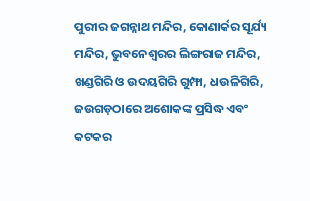ପୁରୀର ଜଗନ୍ନାଥ ମନ୍ଦିର, କୋଣାର୍କର ସୂର୍ଯ୍ୟ ମନ୍ଦିର, ଭୁବନେଶ୍ୱରର ଲିଙ୍ଗରାଜ ମନ୍ଦିର, ଖଣ୍ଡଗିରି ଓ ଉଦୟଗିରି ଗୁମ୍ଫା, ଧଉଳିଗିରି, ଜଉଗଡ଼ଠାରେ ଅଶୋକଙ୍କ ପ୍ରସିଦ୍ଧ ଏବଂ କଟକର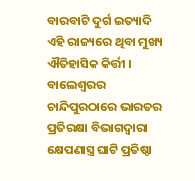ବାରବାଟି ଦୁର୍ଗ ଇତ୍ୟାଦି ଏହି ରାଜ୍ୟରେ ଥିବା ମୁଖ୍ୟ ଐତିହାସିକ କିର୍ତ୍ତୀ । ବାଲେଶ୍ଵରର ଚାନ୍ଦିପୁରଠାରେ ଭାରତର ପ୍ରତିରକ୍ଷା ବିଭାଗଦ୍ଵାରା କ୍ଷେପଣାସ୍ତ୍ର ଘାଟି ପ୍ରତିଷ୍ଠା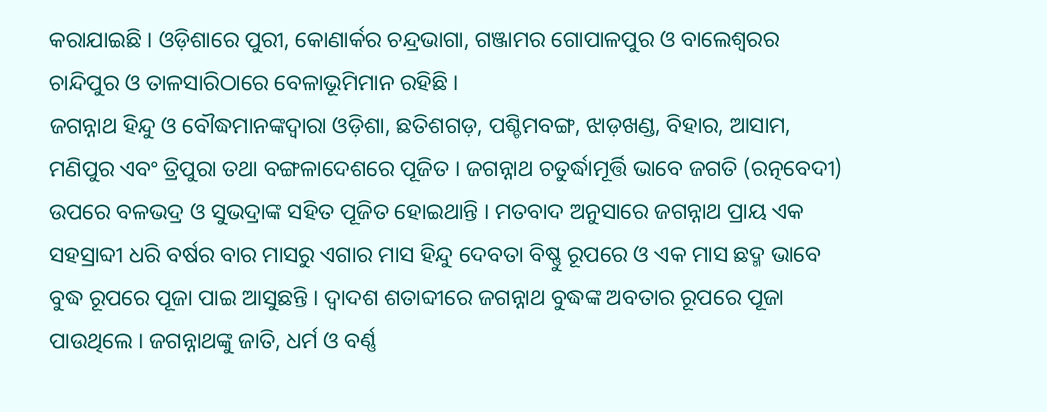କରାଯାଇଛି । ଓଡ଼ିଶାରେ ପୁରୀ, କୋଣାର୍କର ଚନ୍ଦ୍ରଭାଗା, ଗଞ୍ଜାମର ଗୋପାଳପୁର ଓ ବାଲେଶ୍ଵରର ଚାନ୍ଦିପୁର ଓ ତାଳସାରିଠାରେ ବେଳାଭୂମିମାନ ରହିଛି ।
ଜଗନ୍ନାଥ ହିନ୍ଦୁ ଓ ବୌଦ୍ଧମାନଙ୍କଦ୍ୱାରା ଓଡ଼ିଶା, ଛତିଶଗଡ଼, ପଶ୍ଚିମବଙ୍ଗ, ଝାଡ଼ଖଣ୍ଡ, ବିହାର, ଆସାମ, ମଣିପୁର ଏବଂ ତ୍ରିପୁରା ତଥା ବଙ୍ଗଳାଦେଶରେ ପୂଜିତ । ଜଗନ୍ନାଥ ଚତୁର୍ଦ୍ଧାମୂର୍ତ୍ତି ଭାବେ ଜଗତି (ରତ୍ନବେଦୀ) ଉପରେ ବଳଭଦ୍ର ଓ ସୁଭଦ୍ରାଙ୍କ ସହିତ ପୂଜିତ ହୋଇଥାନ୍ତି । ମତବାଦ ଅନୁସାରେ ଜଗନ୍ନାଥ ପ୍ରାୟ ଏକ ସହସ୍ରାବ୍ଦୀ ଧରି ବର୍ଷର ବାର ମାସରୁ ଏଗାର ମାସ ହିନ୍ଦୁ ଦେବତା ବିଷ୍ଣୁ ରୂପରେ ଓ ଏକ ମାସ ଛଦ୍ମ ଭାବେ ବୁଦ୍ଧ ରୂପରେ ପୂଜା ପାଇ ଆସୁଛନ୍ତି । ଦ୍ଵାଦଶ ଶତାବ୍ଦୀରେ ଜଗନ୍ନାଥ ବୁଦ୍ଧଙ୍କ ଅବତାର ରୂପରେ ପୂଜା ପାଉଥିଲେ । ଜଗନ୍ନାଥଙ୍କୁ ଜାତି, ଧର୍ମ ଓ ବର୍ଣ୍ଣ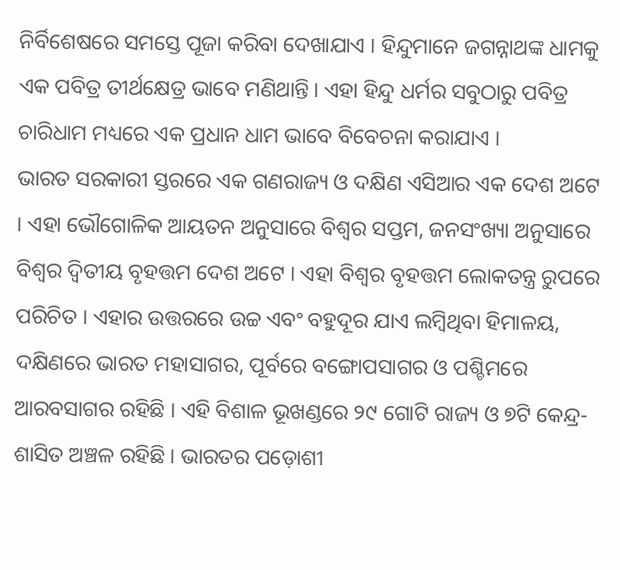ନିର୍ବିଶେଷରେ ସମସ୍ତେ ପୂଜା କରିବା ଦେଖାଯାଏ । ହିନ୍ଦୁମାନେ ଜଗନ୍ନାଥଙ୍କ ଧାମକୁ ଏକ ପବିତ୍ର ତୀର୍ଥକ୍ଷେତ୍ର ଭାବେ ମଣିଥାନ୍ତି। ଏହା ହିନ୍ଦୁ ଧର୍ମର ସବୁଠାରୁ ପବିତ୍ର ଚାରିଧାମ ମଧ୍ୟରେ ଏକ ପ୍ରଧାନ ଧାମ ଭାବେ ବିବେଚନା କରାଯାଏ ।
ଭାରତ ସରକାରୀ ସ୍ତରରେ ଏକ ଗଣରାଜ୍ୟ ଓ ଦକ୍ଷିଣ ଏସିଆର ଏକ ଦେଶ ଅଟେ । ଏହା ଭୌଗୋଳିକ ଆୟତନ ଅନୁସାରେ ବିଶ୍ଵର ସପ୍ତମ, ଜନସଂଖ୍ୟା ଅନୁସାରେ ବିଶ୍ଵର ଦ୍ଵିତୀୟ ବୃହତ୍ତମ ଦେଶ ଅଟେ । ଏହା ବିଶ୍ଵର ବୃହତ୍ତମ ଲୋକତନ୍ତ୍ର ରୁପରେ ପରିଚିତ । ଏହାର ଉତ୍ତରରେ ଉଚ୍ଚ ଏବଂ ବହୁଦୂର ଯାଏ ଲମ୍ବିଥିବା ହିମାଳୟ, ଦକ୍ଷିଣରେ ଭାରତ ମହାସାଗର, ପୂର୍ବରେ ବଙ୍ଗୋପସାଗର ଓ ପଶ୍ଚିମରେ ଆରବସାଗର ରହିଛି । ଏହି ବିଶାଳ ଭୂଖଣ୍ଡରେ ୨୯ ଗୋଟି ରାଜ୍ୟ ଓ ୭ଟି କେନ୍ଦ୍ର-ଶାସିତ ଅଞ୍ଚଳ ରହିଛି । ଭାରତର ପଡ଼ୋଶୀ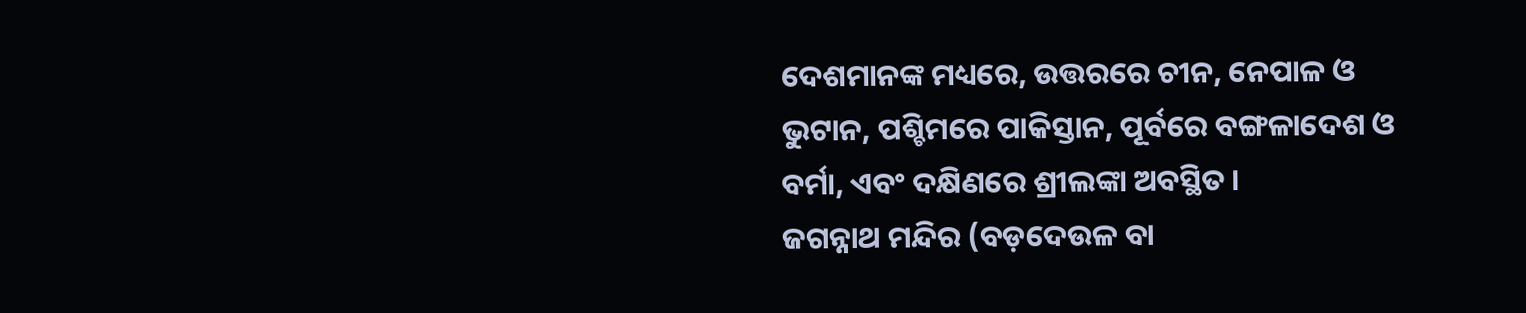ଦେଶମାନଙ୍କ ମଧ୍ୟରେ, ଉତ୍ତରରେ ଚୀନ, ନେପାଳ ଓ ଭୁଟାନ, ପଶ୍ଚିମରେ ପାକିସ୍ତାନ, ପୂର୍ବରେ ବଙ୍ଗଳାଦେଶ ଓ ବର୍ମା, ଏବଂ ଦକ୍ଷିଣରେ ଶ୍ରୀଲଙ୍କା ଅବସ୍ଥିତ ।
ଜଗନ୍ନାଥ ମନ୍ଦିର (ବଡ଼ଦେଉଳ ବା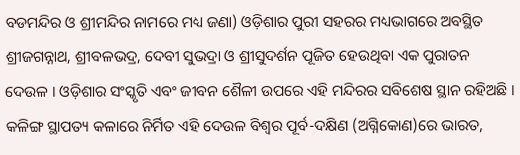ବଡମନ୍ଦିର ଓ ଶ୍ରୀମନ୍ଦିର ନାମରେ ମଧ୍ୟ ଜଣା) ଓଡ଼ିଶାର ପୁରୀ ସହରର ମଧ୍ୟଭାଗରେ ଅବସ୍ଥିତ ଶ୍ରୀଜଗନ୍ନାଥ, ଶ୍ରୀବଳଭଦ୍ର, ଦେବୀ ସୁଭଦ୍ରା ଓ ଶ୍ରୀସୁଦର୍ଶନ ପୂଜିତ ହେଉଥିବା ଏକ ପୁରାତନ ଦେଉଳ । ଓଡ଼ିଶାର ସଂସ୍କୃତି ଏବଂ ଜୀବନ ଶୈଳୀ ଉପରେ ଏହି ମନ୍ଦିରର ସବିଶେଷ ସ୍ଥାନ ରହିଅଛି । କଳିଙ୍ଗ ସ୍ଥାପତ୍ୟ କଳାରେ ନିର୍ମିତ ଏହି ଦେଉଳ ବିଶ୍ୱର ପୂର୍ବ-ଦକ୍ଷିଣ (ଅଗ୍ନିକୋଣ)ରେ ଭାରତ,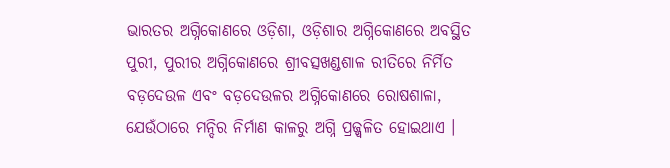ଭାରତର ଅଗ୍ନିକୋଣରେ ଓଡ଼ିଶା, ଓଡ଼ିଶାର ଅଗ୍ନିକୋଣରେ ଅବସ୍ଥିତ ପୁରୀ, ପୁରୀର ଅଗ୍ନିକୋଣରେ ଶ୍ରୀବତ୍ସଖଣ୍ଡଶାଳ ରୀତିରେ ନିର୍ମିତ ବଡ଼ଦେଉଳ ଏବଂ ବଡ଼ଦେଉଳର ଅଗ୍ନିକୋଣରେ ରୋଷଶାଳା, ଯେଉଁଠାରେ ମନ୍ଦିର ନିର୍ମାଣ କାଳରୁ ଅଗ୍ନି ପ୍ରଜ୍ଜ୍ୱଳିତ ହୋଇଥାଏ ।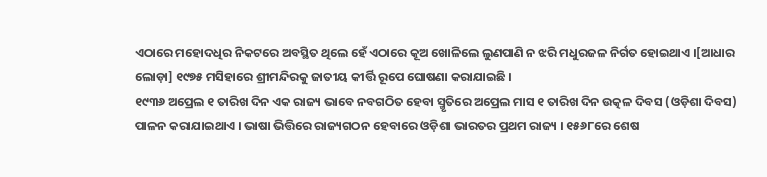ଏଠାରେ ମହୋଦଧିର ନିକଟରେ ଅବସ୍ଥିତ ଥିଲେ ହେଁ ଏଠାରେ କୂଅ ଖୋଳିଲେ ଲୁଣପାଣି ନ ଝରି ମଧୁରଜଳ ନିର୍ଗତ ହୋଇଥାଏ ।[ଆଧାର ଲୋଡ଼ା] ୧୯୭୫ ମସିହାରେ ଶ୍ରୀମନ୍ଦିରକୁ ଜାତୀୟ କୀର୍ତ୍ତି ରୂପେ ଘୋଷଣା କରାଯାଇଛି ।
୧୯୩୬ ଅପ୍ରେଲ ୧ ତାରିଖ ଦିନ ଏକ ରାଜ୍ୟ ଭାବେ ନବଗଠିତ ହେବା ସ୍ମୃତିରେ ଅପ୍ରେଲ ମାସ ୧ ତାରିଖ ଦିନ ଉତ୍କଳ ଦିବସ (ଓଡ଼ିଶା ଦିବସ) ପାଳନ କରାଯାଇଥାଏ । ଭାଷା ଭିତ୍ତିରେ ରାଜ୍ୟଗଠନ ହେବାରେ ଓଡ଼ିଶା ଭାରତର ପ୍ରଥମ ରାଜ୍ୟ । ୧୫୬୮ରେ ଶେଷ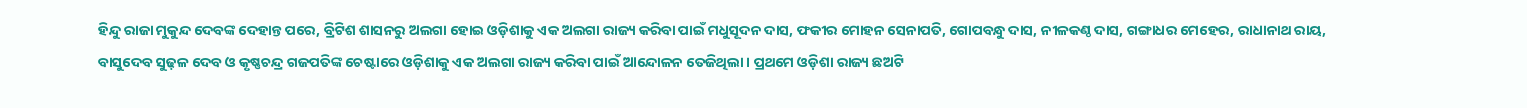ହିନ୍ଦୁ ରାଜା ମୁକୁନ୍ଦ ଦେବଙ୍କ ଦେହାନ୍ତ ପରେ, ବ୍ରିଟିଶ ଶାସନରୁ ଅଲଗା ହୋଇ ଓଡ଼ିଶାକୁ ଏକ ଅଲଗା ରାଜ୍ୟ କରିବା ପାଇଁ ମଧୁସୂଦନ ଦାସ, ଫକୀର ମୋହନ ସେନାପତି, ଗୋପବନ୍ଧୁ ଦାସ, ନୀଳକଣ୍ଠ ଦାସ, ଗଙ୍ଗାଧର ମେହେର, ରାଧାନାଥ ରାୟ, ବାସୁଦେବ ସୁଢ଼ଳ ଦେବ ଓ କୃଷ୍ଣଚନ୍ଦ୍ର ଗଜପତିଙ୍କ ଚେଷ୍ଟାରେ ଓଡ଼ିଶାକୁ ଏକ ଅଲଗା ରାଜ୍ୟ କରିବା ପାଇଁ ଆନ୍ଦୋଳନ ତେଜିଥିଲା । ପ୍ରଥମେ ଓଡ଼ିଶା ରାଜ୍ୟ ଛଅଟି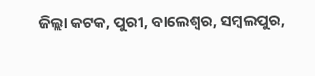ଜିଲ୍ଲା କଟକ, ପୁରୀ, ବାଲେଶ୍ଵର, ସମ୍ବଲପୁର,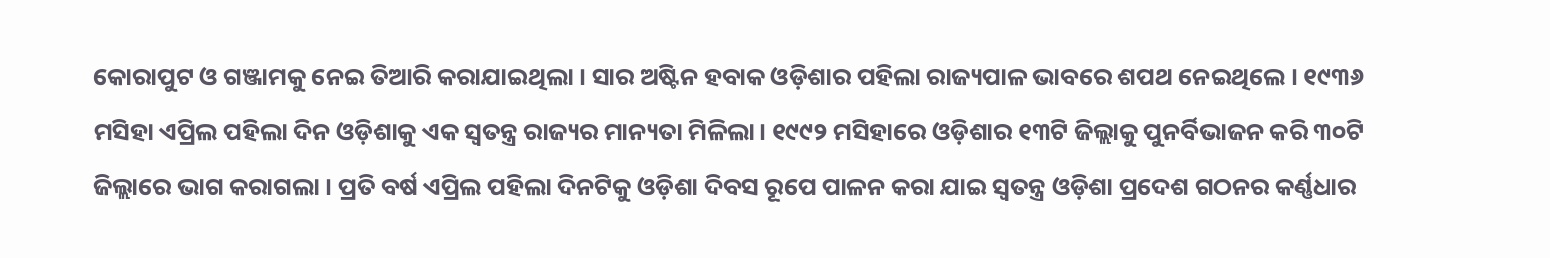କୋରାପୁଟ ଓ ଗଞ୍ଜାମକୁ ନେଇ ତିଆରି କରାଯାଇଥିଲା । ସାର ଅଷ୍ଟିନ ହବାକ ଓଡ଼ିଶାର ପହିଲା ରାଜ୍ୟପାଳ ଭାବରେ ଶପଥ ନେଇଥିଲେ । ୧୯୩୬ ମସିହା ଏପ୍ରିଲ ପହିଲା ଦିନ ଓଡ଼ିଶାକୁ ଏକ ସ୍ଵତନ୍ତ୍ର ରାଜ୍ୟର ମାନ୍ୟତା ମିଳିଲା। ୧୯୯୨ ମସିହାରେ ଓଡ଼ିଶାର ୧୩ଟି ଜିଲ୍ଲାକୁ ପୁନର୍ବିଭାଜନ କରି ୩୦ଟି ଜିଲ୍ଲାରେ ଭାଗ କରାଗଲା । ପ୍ରତି ବର୍ଷ ଏପ୍ରିଲ ପହିଲା ଦିନଟିକୁ ଓଡ଼ିଶା ଦିବସ ରୂପେ ପାଳନ କରା ଯାଇ ସ୍ଵତନ୍ତ୍ର ଓଡ଼ିଶା ପ୍ରଦେଶ ଗଠନର କର୍ଣ୍ଣଧାର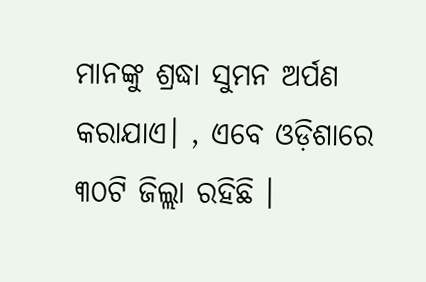ମାନଙ୍କୁ ଶ୍ରଦ୍ଧା ସୁମନ ଅର୍ପଣ କରାଯାଏ। , ଏବେ ଓଡ଼ିଶାରେ ୩୦ଟି ଜିଲ୍ଲା ରହିଛି ।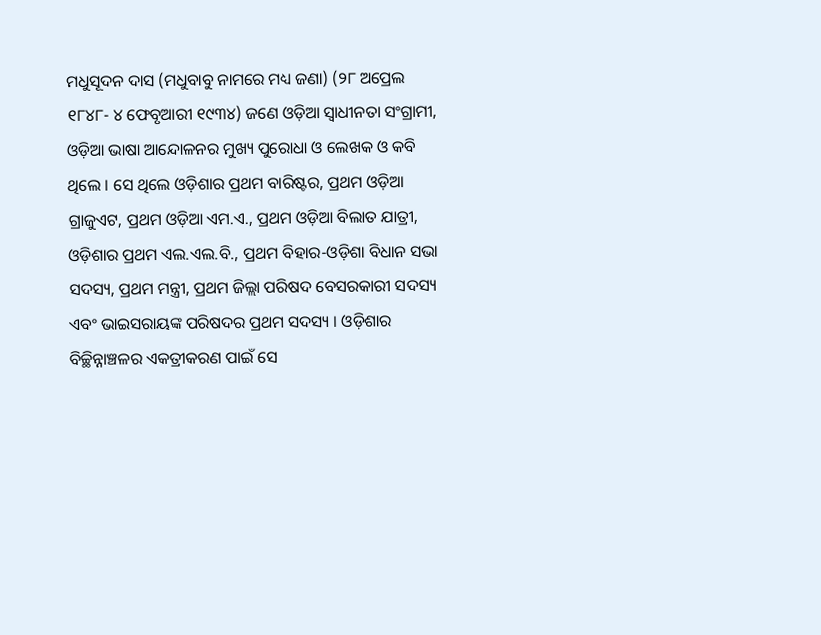ମଧୁସୂଦନ ଦାସ (ମଧୁବାବୁ ନାମରେ ମଧ୍ୟ ଜଣା) (୨୮ ଅପ୍ରେଲ ୧୮୪୮- ୪ ଫେବୃଆରୀ ୧୯୩୪) ଜଣେ ଓଡ଼ିଆ ସ୍ଵାଧୀନତା ସଂଗ୍ରାମୀ, ଓଡ଼ିଆ ଭାଷା ଆନ୍ଦୋଳନର ମୁଖ୍ୟ ପୁରୋଧା ଓ ଲେଖକ ଓ କବି ଥିଲେ । ସେ ଥିଲେ ଓଡ଼ିଶାର ପ୍ରଥମ ବାରିଷ୍ଟର, ପ୍ରଥମ ଓଡ଼ିଆ ଗ୍ରାଜୁଏଟ, ପ୍ରଥମ ଓଡ଼ିଆ ଏମ.ଏ., ପ୍ରଥମ ଓଡ଼ିଆ ବିଲାତ ଯାତ୍ରୀ, ଓଡ଼ିଶାର ପ୍ରଥମ ଏଲ.ଏଲ.ବି., ପ୍ରଥମ ବିହାର-ଓଡ଼ିଶା ବିଧାନ ସଭା ସଦସ୍ୟ, ପ୍ରଥମ ମନ୍ତ୍ରୀ, ପ୍ରଥମ ଜିଲ୍ଲା ପରିଷଦ ବେସରକାରୀ ସଦସ୍ୟ ଏବଂ ଭାଇସରାୟଙ୍କ ପରିଷଦର ପ୍ରଥମ ସଦସ୍ୟ । ଓଡ଼ିଶାର ବିଚ୍ଛିନ୍ନାଞ୍ଚଳର ଏକତ୍ରୀକରଣ ପାଇଁ ସେ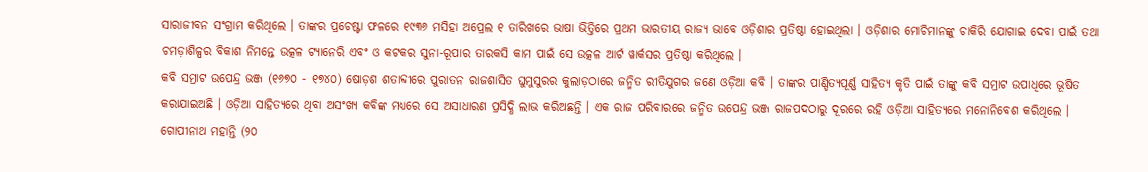ସାରାଜୀବନ ସଂଗ୍ରାମ କରିଥିଲେ । ତାଙ୍କର ପ୍ରଚେଷ୍ଟା ଫଳରେ ୧୯୩୬ ମସିହା ଅପ୍ରେଲ ୧ ତାରିଖରେ ଭାଷା ଭିତ୍ତିରେ ପ୍ରଥମ ଭାରତୀୟ ରାଜ୍ୟ ଭାବେ ଓଡ଼ିଶାର ପ୍ରତିଷ୍ଠା ହୋଇଥିଲା । ଓଡ଼ିଶାର ମୋଚିମାନଙ୍କୁ ଚାକିରି ଯୋଗାଇ ଦେବା ପାଇଁ ତଥା ଚମଡ଼ାଶିଳ୍ପର ବିକାଶ ନିମନ୍ତେ ଉତ୍କଳ ଟ୍ୟାନେରି ଏବଂ ଓ କଟକର ସୁନା-ରୂପାର ତାରକସି କାମ ପାଇଁ ସେ ଉତ୍କଳ ଆର୍ଟ ୱାର୍କସର ପ୍ରତିଷ୍ଠା କରିଥିଲେ ।
କବି ସମ୍ରାଟ ଉପେନ୍ଦ୍ର ଭଞ୍ଜ (୧୬୭୦ - ୧୭୪୦) ଷୋଡ଼ଶ ଶତାବ୍ଦୀରେ ପୁରାତନ ରାଜଶାସିତ ଘୁମୁସୁରର କୁଲାଡ଼ଠାରେ ଜନ୍ମିତ ରୀତିଯୁଗର ଜଣେ ଓଡ଼ିଆ କବି । ତାଙ୍କର ପାଣ୍ଡିତ୍ୟପୂର୍ଣ୍ଣ ସାହିତ୍ୟ କୃତି ପାଇଁ ତାଙ୍କୁ କବି ସମ୍ରାଟ ଉପାଧିରେ ଭୂଷିତ କରାଯାଇଅଛି । ଓଡ଼ିଆ ସାହିତ୍ୟରେ ଥିବା ଅସଂଖ୍ୟ କବିଙ୍କ ମଧ୍ୟରେ ସେ ଅସାଧାରଣ ପ୍ରସିଦ୍ଧି ଲାଭ କରିଅଛନ୍ତି । ଏକ ରାଜ ପରିବାରରେ ଜନ୍ମିତ ଉପେନ୍ଦ୍ର ଭଞ୍ଜ ରାଜପଦଠାରୁ ଦୂରରେ ରହି ଓଡ଼ିଆ ସାହିତ୍ୟରେ ମନୋନିବେଶ କରିଥିଲେ ।
ଗୋପୀନାଥ ମହାନ୍ତି (୨୦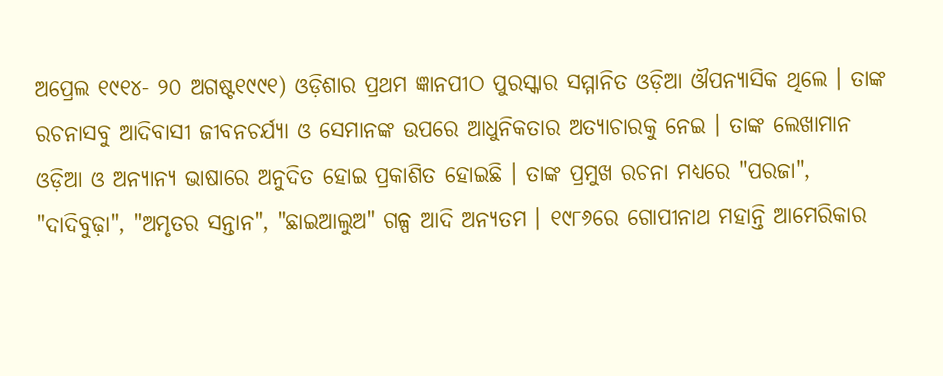ଅପ୍ରେଲ ୧୯୧୪- ୨୦ ଅଗଷ୍ଟ୧୯୯୧) ଓଡ଼ିଶାର ପ୍ରଥମ ଜ୍ଞାନପୀଠ ପୁରସ୍କାର ସମ୍ମାନିତ ଓଡ଼ିଆ ଔପନ୍ୟାସିକ ଥିଲେ । ତାଙ୍କ ରଚନାସବୁ ଆଦିବାସୀ ଜୀବନଚର୍ଯ୍ୟା ଓ ସେମାନଙ୍କ ଉପରେ ଆଧୁନିକତାର ଅତ୍ୟାଚାରକୁ ନେଇ । ତାଙ୍କ ଲେଖାମାନ ଓଡ଼ିଆ ଓ ଅନ୍ୟାନ୍ୟ ଭାଷାରେ ଅନୁଦିତ ହୋଇ ପ୍ରକାଶିତ ହୋଇଛି । ତାଙ୍କ ପ୍ରମୁଖ ରଚନା ମଧ୍ୟରେ "ପରଜା", "ଦାଦିବୁଢ଼ା", "ଅମୃତର ସନ୍ତାନ", "ଛାଇଆଲୁଅ" ଗଳ୍ପ ଆଦି ଅନ୍ୟତମ । ୧୯୮୬ରେ ଗୋପୀନାଥ ମହାନ୍ତି ଆମେରିକାର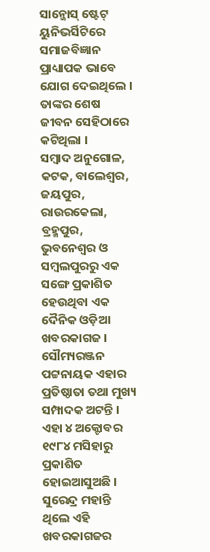ସାନ୍ଜୋସ୍ ଷ୍ଟେଟ୍ ୟୁନିଭର୍ସିଟିରେ ସମାଜବିଜ୍ଞାନ ପ୍ରାଧ୍ୟାପକ ଭାବେ ଯୋଗ ଦେଇଥିଲେ । ତାଙ୍କର ଶେଷ ଜୀବନ ସେହିଠାରେ କଟିଥିଲା ।
ସମ୍ବାଦ ଅନୁଗୋଳ, କଟକ, ବାଲେଶ୍ଵର, ଜୟପୁର, ରାଉରକେଲା, ବ୍ରହ୍ମପୁର, ଭୁବନେଶ୍ଵର ଓ ସମ୍ବଲପୁରରୁ ଏକ ସଙ୍ଗେ ପ୍ରକାଶିତ ହେଉଥିବା ଏକ ଦୈନିକ ଓଡ଼ିଆ ଖବରକାଗଜ । ସୌମ୍ୟରଞ୍ଜନ ପଟ୍ଟନାୟକ ଏହାର ପ୍ରତିଷ୍ଠାତା ତଥା ମୁଖ୍ୟ ସମ୍ପାଦକ ଅଟନ୍ତି । ଏହା ୪ ଅକ୍ଟୋବର ୧୯୮୪ ମସିହାରୁ ପ୍ରକାଶିତ ହୋଇଆସୁଅଛି । ସୁରେନ୍ଦ୍ର ମହାନ୍ତି ଥିଲେ ଏହି ଖବରକାଗଜର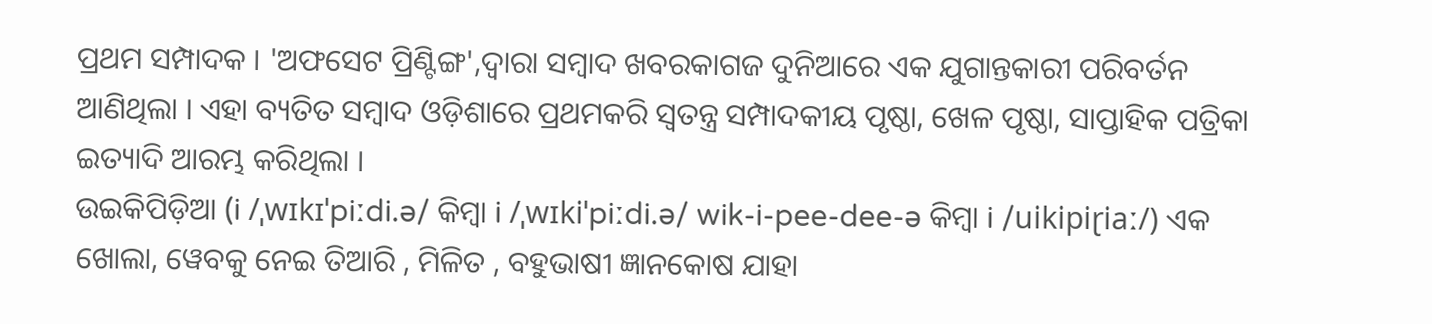ପ୍ରଥମ ସମ୍ପାଦକ । 'ଅଫସେଟ ପ୍ରିଣ୍ଟିଙ୍ଗ',ଦ୍ଵାରା ସମ୍ବାଦ ଖବରକାଗଜ ଦୁନିଆରେ ଏକ ଯୁଗାନ୍ତକାରୀ ପରିବର୍ତନ ଆଣିଥିଲା । ଏହା ବ୍ୟତିତ ସମ୍ବାଦ ଓଡ଼ିଶାରେ ପ୍ରଥମକରି ସ୍ଵତନ୍ତ୍ର ସମ୍ପାଦକୀୟ ପୃଷ୍ଠା, ଖେଳ ପୃଷ୍ଠା, ସାପ୍ତାହିକ ପତ୍ରିକା ଇତ୍ୟାଦି ଆରମ୍ଭ କରିଥିଲା ।
ଉଇକିପିଡ଼ିଆ (i /ˌwɪkɪˈpiːdi.ə/ କିମ୍ବା i /ˌwɪkiˈpiːdi.ə/ wik-i-pee-dee-ə କିମ୍ବା i /uikipiɽiaː/) ଏକ ଖୋଲା, ୱେବକୁ ନେଇ ତିଆରି , ମିଳିତ , ବହୁଭାଷୀ ଜ୍ଞାନକୋଷ ଯାହା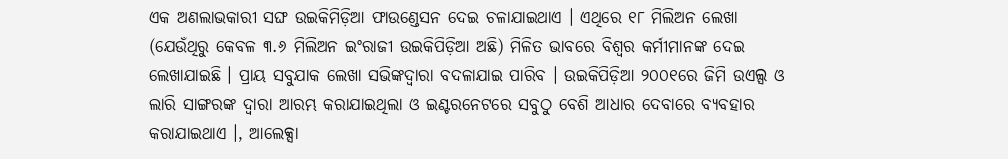ଏକ ଅଣଲାଭକାରୀ ସଙ୍ଘ ଉଇକିମିଡ଼ିଆ ଫାଉଣ୍ଡେସନ ଦେଇ ଚଳାଯାଇଥାଏ । ଏଥିରେ ୧୮ ମିଲିଅନ ଲେଖା (ଯେଉଁଥିରୁ କେବଳ ୩.୬ ମିଲିଅନ ଇଂରାଜୀ ଉଇକିପିଡ଼ିଆ ଅଛି) ମିଳିତ ଭାବରେ ବିଶ୍ଵର କର୍ମୀମାନଙ୍କ ଦେଇ ଲେଖାଯାଇଛି । ପ୍ରାୟ ସବୁଯାକ ଲେଖା ସଭିଙ୍କଦ୍ଵାରା ବଦଳାଯାଇ ପାରିବ । ଉଇକିପିଡ଼ିଆ ୨୦୦୧ରେ ଜିମି ଉଏଲ୍ସ ଓ ଲାରି ସାଙ୍ଗରଙ୍କ ଦ୍ଵାରା ଆରମ୍ଭ କରାଯାଇଥିଲା ଓ ଇଣ୍ଟରନେଟରେ ସବୁଠୁ ବେଶି ଆଧାର ଦେବାରେ ବ୍ୟବହାର କରାଯାଇଥାଏ ।, ଆଲେକ୍ସା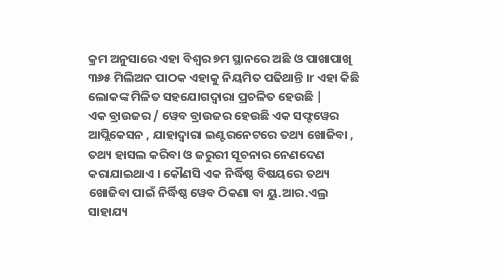କ୍ରମ ଅନୁସାରେ ଏହା ବିଶ୍ଵର ୭ମ ସ୍ଥାନରେ ଅଛି ଓ ପାଖାପାଖି ୩୬୫ ମିଲିଅନ ପାଠକ ଏହାକୁ ନିୟମିତ ପଢିଥାନ୍ତି ।r ଏହା କିଛି ଲୋକଙ୍କ ମିଳିତ ସହଯୋଗଦ୍ଵାରା ପ୍ରଚଳିତ ହେଉଛି |
ଏକ ବ୍ରାଉଜର / ୱେବ ବ୍ରାଉଜର ହେଉଛି ଏକ ସଫ୍ଟୱେର ଆପ୍ଲିକେସନ , ଯାହାଦ୍ଵାରା ଇଣ୍ଟରନେଟରେ ତଥ୍ୟ ଖୋଜିବା , ତଥ୍ୟ ହାସଲ କରିବା ଓ ଜରୁରୀ ସୂଚନାର ନେଣଦେଣ କରାଯାଇଥାଏ । କୌଣସି ଏକ ନିର୍ଦ୍ଧିଷ୍ଠ ବିଷୟରେ ତଥ୍ୟ ଖୋଜିବା ପାଇଁ ନିର୍ଦ୍ଧିଷ୍ଠ ୱେବ ଠିକଣା ବା ୟୁ.ଆର.ଏଲ୍ର ସାହାଯ୍ୟ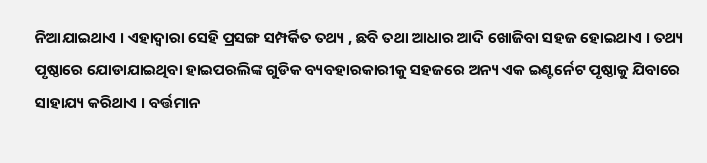ନିଆଯାଇଥାଏ । ଏହାଦ୍ଵାରା ସେହି ପ୍ରସଙ୍ଗ ସମ୍ପର୍କିତ ତଥ୍ୟ , ଛବି ତଥା ଆଧାର ଆଦି ଖୋଜିବା ସହଜ ହୋଇଥାଏ । ତଥ୍ୟ ପୃଷ୍ଠାରେ ଯୋଡାଯାଇଥିବା ହାଇପରଲିଙ୍କ ଗୁଡିକ ବ୍ୟବହାରକାରୀକୁ ସହଜରେ ଅନ୍ୟ ଏକ ଇଣ୍ଟର୍ନେଟ ପୃଷ୍ଠାକୁ ଯିବାରେ ସାହାଯ୍ୟ କରିଥାଏ । ବର୍ତ୍ତମାନ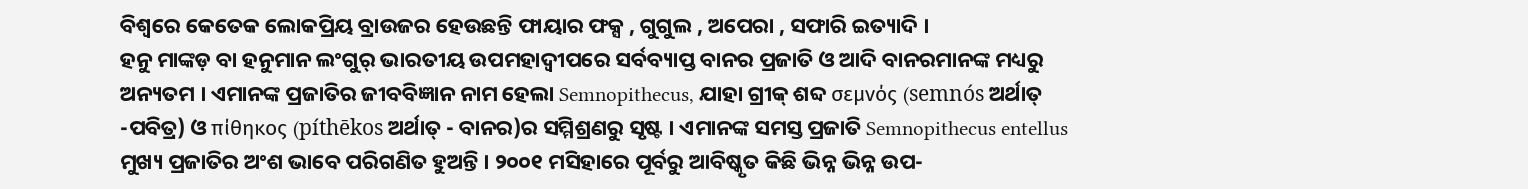ବିଶ୍ଵରେ କେତେକ ଲୋକପ୍ରିୟ ବ୍ରାଉଜର ହେଉଛନ୍ତି ଫାୟାର ଫକ୍ସ , ଗୁଗୁଲ , ଅପେରା , ସଫାରି ଇତ୍ୟାଦି ।
ହନୁ ମାଙ୍କଡ଼ ବା ହନୁମାନ ଲଂଗୁର୍ ଭାରତୀୟ ଉପମହାଦ୍ଵୀପରେ ସର୍ବବ୍ୟାପ୍ତ ବାନର ପ୍ରଜାତି ଓ ଆଦି ବାନରମାନଙ୍କ ମଧ୍ୟରୁ ଅନ୍ୟତମ । ଏମାନଙ୍କ ପ୍ରଜାତିର ଜୀବବିଜ୍ଞାନ ନାମ ହେଲା Semnopithecus, ଯାହା ଗ୍ରୀକ୍ ଶବ୍ଦ σεμνός (semnós ଅର୍ଥାତ୍ -ପବିତ୍ର) ଓ πίθηκος (píthēkos ଅର୍ଥାତ୍ - ବାନର)ର ସମ୍ମିଶ୍ରଣରୁ ସୃଷ୍ଟ । ଏମାନଙ୍କ ସମସ୍ତ ପ୍ରଜାତି Semnopithecus entellus ମୁଖ୍ୟ ପ୍ରଜାତିର ଅଂଶ ଭାବେ ପରିଗଣିତ ହୁଅନ୍ତି । ୨୦୦୧ ମସିହାରେ ପୂର୍ବରୁ ଆବିଷ୍କୃତ କିଛି ଭିନ୍ନ ଭିନ୍ନ ଉପ-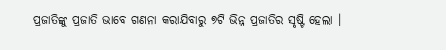ପ୍ରଜାତିଙ୍କୁ ପ୍ରଜାତି ଭାବେ ଗଣନା କରାଯିବାରୁ ୭ଟି ଭିନ୍ନ ପ୍ରଜାତିର ସୃଷ୍ଟି ହେଲା ।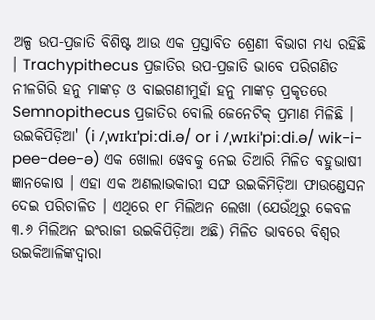ଅଳ୍ପ ଉପ-ପ୍ରଜାତି ବିଶିଷ୍ଟ ଆଉ ଏକ ପ୍ରସ୍ତାବିତ ଶ୍ରେଣୀ ବିଭାଗ ମଧ୍ୟ ରହିଛି । Trachypithecus ପ୍ରଜାତିର ଉପ-ପ୍ରଜାତି ଭାବେ ପରିଗଣିତ ନୀଳଗିରି ହନୁ ମାଙ୍କଡ଼ ଓ ବାଇଗଣୀମୁହାଁ ହନୁ ମାଙ୍କଡ଼ ପ୍ରକୃତରେ Semnopithecus ପ୍ରଜାତିର ବୋଲି ଜେନେଟିକ୍ ପ୍ରମାଣ ମିଳିଛି ।
ଉଇକିପିଡ଼ିଆ' (i /ˌwɪkɪˈpiːdi.ə/ or i /ˌwɪkiˈpiːdi.ə/ wik-i-pee-dee-ə) ଏକ ଖୋଲା ୱେବକୁ ନେଇ ତିଆରି ମିଳିତ ବହୁଭାଷୀ ଜ୍ଞାନକୋଷ । ଏହା ଏକ ଅଣଲାଭକାରୀ ସଙ୍ଘ ଉଇକିମିଡ଼ିଆ ଫାଉଣ୍ଡେସନ ଦେଇ ପରିଚାଳିତ । ଏଥିରେ ୧୮ ମିଲିଅନ ଲେଖା (ଯେଉଁଥିରୁ କେବଳ ୩.୬ ମିଲିଅନ ଇଂରାଜୀ ଉଇକିପିଡ଼ିଆ ଅଛି) ମିଳିତ ଭାବରେ ବିଶ୍ଵର ଉଇକିଆଳିଙ୍କଦ୍ୱାରା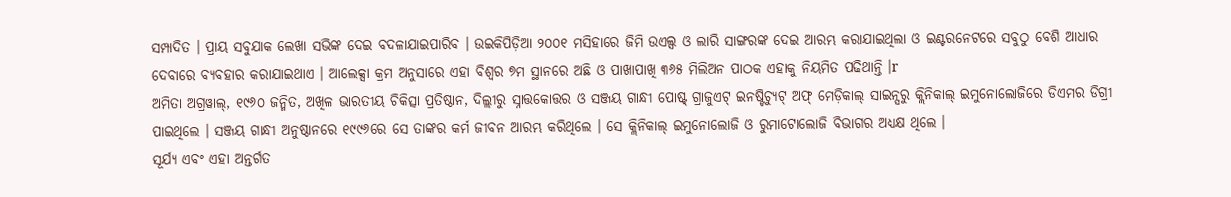ସମ୍ପାଦିତ । ପ୍ରାୟ ସବୁଯାକ ଲେଖା ସଭିଙ୍କ ଦେଇ ବଦଳାଯାଇପାରିବ । ଉଇକିପିଡ଼ିଆ ୨୦୦୧ ମସିହାରେ ଜିମି ଉଏଲ୍ସ ଓ ଲାରି ସାଙ୍ଗରଙ୍କ ଦେଇ ଆରମ୍ଭ କରାଯାଇଥିଲା ଓ ଇଣ୍ଟରନେଟରେ ସବୁଠୁ ବେଶି ଆଧାର ଦେବାରେ ବ୍ୟବହାର କରାଯାଇଥାଏ । ଆଲେକ୍ସା କ୍ରମ ଅନୁସାରେ ଏହା ବିଶ୍ଵର ୭ମ ସ୍ଥାନରେ ଅଛି ଓ ପାଖାପାଖି ୩୬୫ ମିଲିଅନ ପାଠକ ଏହାକୁ ନିୟମିତ ପଢିଥାନ୍ତି ।r
ଅମିତା ଅଗ୍ରୱାଲ୍, ୧୯୬୦ ଜନ୍ମିତ, ଅଖିଳ ଭାରତୀୟ ଚିକିତ୍ସା ପ୍ରତିଷ୍ଠାନ, ଦିଲ୍ଲୀରୁ ସ୍ନାତ୍ତକୋତ୍ତର ଓ ସଞ୍ଜୟ ଗାନ୍ଧୀ ପୋଷ୍ଟ୍ ଗ୍ରାଜୁଏଟ୍ ଇନଷ୍ଟିଚ୍ୟୁଟ୍ ଅଫ୍ ମେଡ଼ିକାଲ୍ ସାଇନ୍ସରୁ କ୍ଲିନିକାଲ୍ ଇମୁନୋଲୋଜିରେ ଡିଏମର ଡିଗ୍ରୀ ପାଇଥିଲେ । ସଞ୍ଜୟ ଗାନ୍ଧୀ ଅନୁଷ୍ଠାନରେ ୧୯୯୬ରେ ସେ ତାଙ୍କର କର୍ମ ଜୀବନ ଆରମ୍ଭ କରିଥିଲେ । ସେ କ୍ଲିନିକାଲ୍ ଇମୁନୋଲୋଜି ଓ ରୁମାଟୋଲୋଜି ବିଭାଗର ଅଧ୍ୟକ୍ଷ ଥିଲେ ।
ସୂର୍ଯ୍ୟ ଏବଂ ଏହା ଅନ୍ତର୍ଗତ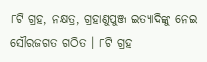୮ଟି ଗ୍ରହ, ନକ୍ଷତ୍ର, ଗ୍ରହାଣୁପୁଞ୍ଜ ଇତ୍ୟାଦିଙ୍କୁ ନେଇ ସୌରଜଗତ ଗଠିତ । ୮ଟି ଗ୍ରହ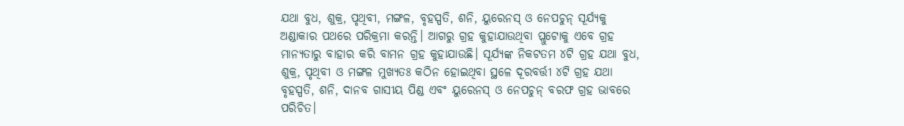ଯଥା ବୁଧ, ଶୁକ୍ର, ପୃଥିବୀ, ମଙ୍ଗଳ, ବୃହସ୍ପତି, ଶନି, ୟୁରେନସ୍ ଓ ନେପଚୁନ୍ ସୂର୍ଯ୍ୟକୁ ଅଣ୍ଡାକାର ପଥରେ ପରିକ୍ରମା କରନ୍ତି। ଆଗରୁ ଗ୍ରହ କୁହାଯାଉଥିବା ପ୍ଲୁଟୋକୁ ଏବେ ଗ୍ରହ ମାନ୍ୟତାରୁ ବାହାର କରି ବାମନ ଗ୍ରହ କୁହାଯାଉଛି। ସୂର୍ଯ୍ୟଙ୍କ ନିକଟତମ ୪ଟି ଗ୍ରହ ଯଥା ବୁଧ, ଶୁକ୍ର, ପୃଥିବୀ ଓ ମଙ୍ଗଳ ମୁଖ୍ୟତଃ କଠିନ ହୋଇଥିବା ସ୍ଥଳେ ଦୂରବର୍ତ୍ତୀ ୪ଟି ଗ୍ରହ ଯଥା ବୃହସ୍ପତି, ଶନି, ଦାନବ ଗାସୀୟ ପିଣ୍ଡ ଏବଂ ୟୁରେନସ୍ ଓ ନେପଚୁନ୍ ବରଫ ଗ୍ରହ ଭାବରେ ପରିଚିତ।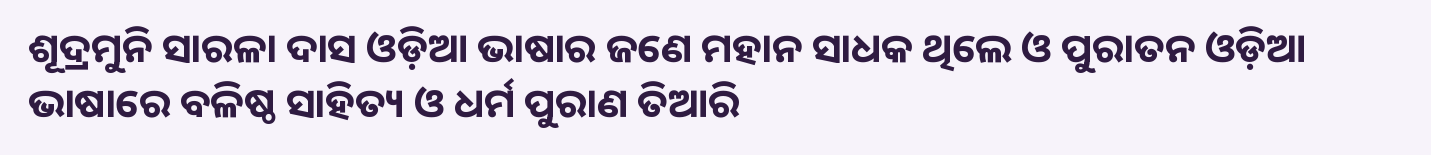ଶୂଦ୍ରମୁନି ସାରଳା ଦାସ ଓଡ଼ିଆ ଭାଷାର ଜଣେ ମହାନ ସାଧକ ଥିଲେ ଓ ପୁରାତନ ଓଡ଼ିଆ ଭାଷାରେ ବଳିଷ୍ଠ ସାହିତ୍ୟ ଓ ଧର୍ମ ପୁରାଣ ତିଆରି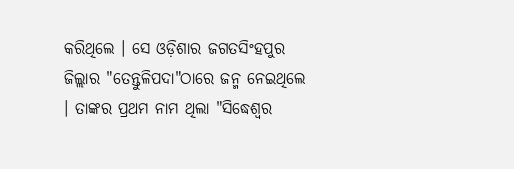କରିଥିଲେ । ସେ ଓଡ଼ିଶାର ଜଗତସିଂହପୁର ଜିଲ୍ଲାର "ତେନ୍ତୁଳିପଦା"ଠାରେ ଜନ୍ମ ନେଇଥିଲେ । ତାଙ୍କର ପ୍ରଥମ ନାମ ଥିଲା "ସିଦ୍ଧେଶ୍ଵର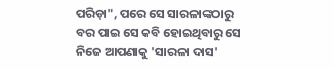ପରିଡ଼ା", ପରେ ସେ ସାରଳାଙ୍କଠାରୁ ବର ପାଇ ସେ କବି ହୋଇଥିବାରୁ ସେ ନିଜେ ଆପଣାକୁ 'ସାରଳା ଦାସ'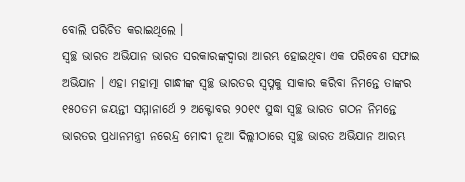ବୋଲି ପରିଚିତ କରାଇଥିଲେ ।
ସ୍ୱଚ୍ଛ ଭାରତ ଅଭିଯାନ ଭାରତ ସରକାରଙ୍କଦ୍ୱାରା ଆରମ୍ଭ ହୋଇଥିବା ଏକ ପରିବେଶ ସଫାଇ ଅଭିଯାନ । ଏହା ମହାତ୍ମା ଗାନ୍ଧୀଙ୍କ ସ୍ୱଚ୍ଛ ଭାରତର ସ୍ଵପ୍ନକୁ ସାକାର କରିବା ନିମନ୍ତେ ତାଙ୍କର ୧୫୦ତମ ଜୟନ୍ତୀ ସମ୍ମାନାର୍ଥେ ୨ ଅକ୍ଟୋବର ୨୦୧୯ ସୁଦ୍ଧା ସ୍ୱଚ୍ଛ ଭାରତ ଗଠନ ନିମନ୍ତେ ଭାରତର ପ୍ରଧାନମନ୍ତ୍ରୀ ନରେନ୍ଦ୍ର ମୋଦୀ ନୂଆ ଦିଲ୍ଲୀଠାରେ ସ୍ୱଚ୍ଛ ଭାରତ ଅଭିଯାନ ଆରମ୍ଭ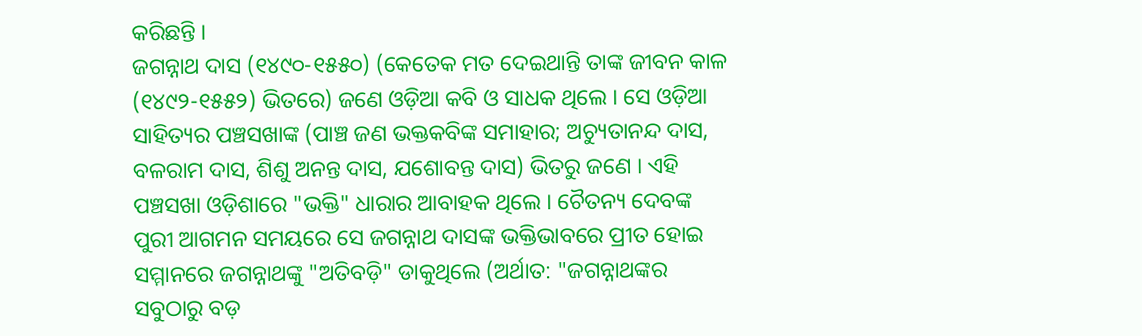କରିଛନ୍ତି ।
ଜଗନ୍ନାଥ ଦାସ (୧୪୯୦-୧୫୫୦) (କେତେକ ମତ ଦେଇଥାନ୍ତି ତାଙ୍କ ଜୀବନ କାଳ (୧୪୯୨-୧୫୫୨) ଭିତରେ) ଜଣେ ଓଡ଼ିଆ କବି ଓ ସାଧକ ଥିଲେ । ସେ ଓଡ଼ିଆ ସାହିତ୍ୟର ପଞ୍ଚସଖାଙ୍କ (ପାଞ୍ଚ ଜଣ ଭକ୍ତକବିଙ୍କ ସମାହାର; ଅଚ୍ୟୁତାନନ୍ଦ ଦାସ, ବଳରାମ ଦାସ, ଶିଶୁ ଅନନ୍ତ ଦାସ, ଯଶୋବନ୍ତ ଦାସ) ଭିତରୁ ଜଣେ । ଏହି ପଞ୍ଚସଖା ଓଡ଼ିଶାରେ "ଭକ୍ତି" ଧାରାର ଆବାହକ ଥିଲେ । ଚୈତନ୍ୟ ଦେବଙ୍କ ପୁରୀ ଆଗମନ ସମୟରେ ସେ ଜଗନ୍ନାଥ ଦାସଙ୍କ ଭକ୍ତିଭାବରେ ପ୍ରୀତ ହୋଇ ସମ୍ମାନରେ ଜଗନ୍ନାଥଙ୍କୁ "ଅତିବଡ଼ି" ଡାକୁଥିଲେ (ଅର୍ଥାତ: "ଜଗନ୍ନାଥଙ୍କର ସବୁଠାରୁ ବଡ଼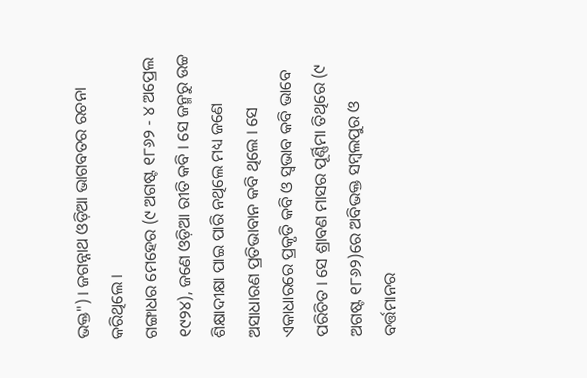ଭକ୍ତ") । ଜଗନ୍ନାଥ ଓଡ଼ିଆ ଭାଗବତର ରଚନା କରିଥିଲେ ।
ଗଙ୍ଗାଧର ମେହେର (୯ ଅଗଷ୍ଟ ୧୮୬୨ - ୪ ଅପ୍ରେଲ ୧୯୨୪), ଜଣେ ଓଡ଼ିଆ ରୀତି କବି । ସେ ଜନ୍ମରୁ ଉଚ୍ଚ ଶିକ୍ଷାଦୀକ୍ଷା ପାଇ ପାରି ନଥିଲେ ମଧ୍ୟ ଜଣେ ଅସାଧାରଣ ପ୍ରତିଭାବାନ କବି ଥିଲେ । ସେ ଏକାଧାରରେ ପ୍ରକୃତି କବି ଓ ସ୍ଵଭାବ କବି ଭାବେ ପରିଚିତ । ସେ ଶ୍ରାବଣ ମାସର ପୂର୍ଣ୍ଣିମା ତିଥିରେ (୯ ଅଗଷ୍ଟ ୧୮୬୨)ରେ ଅବିଭକ୍ତ ସମ୍ବଲପୁର ଓ ବର୍ତ୍ତମାନର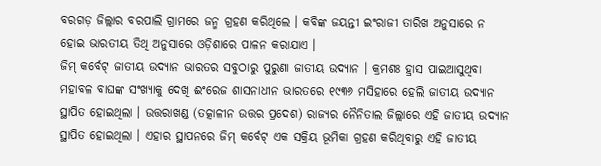ବରଗଡ଼ ଜିଲ୍ଲାର ବରପାଲି ଗ୍ରାମରେ ଜନ୍ମ ଗ୍ରହଣ କରିଥିଲେ । କବିଙ୍କ ଜୟନ୍ତୀ ଇଂରାଜୀ ତାରିଖ ଅନୁସାରେ ନ ହୋଇ ଭାରତୀୟ ତିଥି ଅନୁସାରେ ଓଡ଼ିଶାରେ ପାଳନ କରାଯାଏ ।
ଜିମ୍ କର୍ବେଟ୍ ଜାତୀୟ ଉଦ୍ୟାନ ଭାରତର ସବୁଠାରୁ ପୁରୁଣା ଜାତୀୟ ଉଦ୍ୟାନ । କ୍ରମଶଃ ହ୍ରାସ ପାଇଆସୁଥିବା ମହାବଳ ବାଘଙ୍କ ସଂଖ୍ୟାକୁ ଦେଖି ଈଂରେଜ ଶାସନାଧୀନ ଭାରତରେ ୧୯୩୬ ମସିହାରେ ହେଲି ଜାତୀୟ ଉଦ୍ୟାନ ସ୍ଥାପିତ ହୋଇଥିଲା । ଉତ୍ତରାଖଣ୍ଡ (ତତ୍କାଳୀନ ଉତ୍ତର ପ୍ରଦେଶ) ରାଜ୍ୟର ନୈନିତାଲ ଜିଲ୍ଲାରେ ଏହି ଜାତୀୟ ଉଦ୍ୟାନ ସ୍ଥାପିତ ହୋଇଥିଲା । ଏହାର ସ୍ଥାପନରେ ଜିମ୍ କର୍ବେଟ୍ ଏକ ସକ୍ରିୟ ଭୂମିକା ଗ୍ରହଣ କରିଥିବାରୁ ଏହି ଜାତୀୟ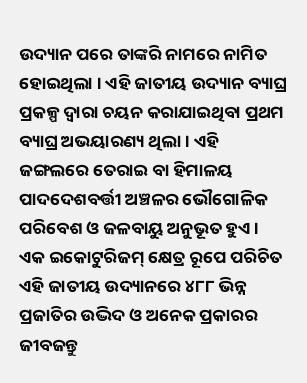ଉଦ୍ୟାନ ପରେ ତାଙ୍କରି ନାମରେ ନାମିତ ହୋଇଥିଲା । ଏହି ଜାତୀୟ ଉଦ୍ୟାନ ବ୍ୟାଘ୍ର ପ୍ରକଳ୍ପ ଦ୍ଵାରା ଚୟନ କରାଯାଇଥିବା ପ୍ରଥମ ବ୍ୟାଘ୍ର ଅଭୟାରଣ୍ୟ ଥିଲା । ଏହି ଜଙ୍ଗଲରେ ତେରାଇ ବା ହିମାଳୟ ପାଦଦେଶବର୍ତ୍ତୀ ଅଞ୍ଚଳର ଭୌଗୋଳିକ ପରିବେଶ ଓ ଜଳବାୟୁ ଅନୁଭୂତ ହୁଏ । ଏକ ଇକୋଟୁରିଜମ୍ କ୍ଷେତ୍ର ରୂପେ ପରିଚିତ ଏହି ଜାତୀୟ ଉଦ୍ୟାନରେ ୪୮୮ ଭିନ୍ନ ପ୍ରଜାତିର ଉଦ୍ଭିଦ ଓ ଅନେକ ପ୍ରକାରର ଜୀବଜନ୍ତୁ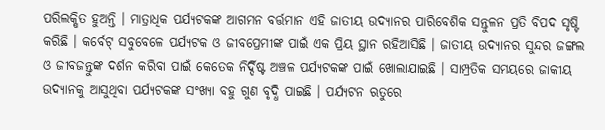ପରିଲକ୍ଷିତ ହୁଅନ୍ତି । ମାତ୍ରାଧିକ ପର୍ଯ୍ୟଟକଙ୍କ ଆଗମନ ବର୍ତ୍ତମାନ ଏହି ଜାତୀୟ ଉଦ୍ୟାନର ପାରିବେଶିକ ସନ୍ତୁଳନ ପ୍ରତି ବିପଦ ସୃଷ୍ଟି କରିଛି । କର୍ବେଟ୍ ସବୁବେଳେ ପର୍ଯ୍ୟଟକ ଓ ଜୀବପ୍ରେମୀଙ୍କ ପାଇଁ ଏକ ପ୍ରିୟ ସ୍ଥାନ ରହିଆସିଛି । ଜାତୀୟ ଉଦ୍ୟାନର ସୁନ୍ଦର ଜଙ୍ଗଲ ଓ ଜୀବଜନ୍ତୁଙ୍କ ଦର୍ଶନ କରିବା ପାଇଁ କେତେକ ନିର୍ଦ୍ଦିଷ୍ଟ ଅଞ୍ଚଳ ପର୍ଯ୍ୟଟକଙ୍କ ପାଇଁ ଖୋଲାଯାଇଛି । ସାମ୍ପ୍ରତିକ ସମୟରେ ଜାକୀୟ ଉଦ୍ୟାନକୁ ଆସୁଥିବା ପର୍ଯ୍ୟଟକଙ୍କ ସଂଖ୍ୟା ବହୁ ଗୁଣ ବୃଦ୍ଧି ପାଇଛି । ପର୍ଯ୍ୟଟନ ଋତୁରେ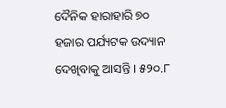ଦୈନିକ ହାରାହାରି ୭୦ ହଜାର ପର୍ଯ୍ୟଟକ ଉଦ୍ୟାନ ଦେଖିବାକୁ ଆସନ୍ତି । ୫୨୦.୮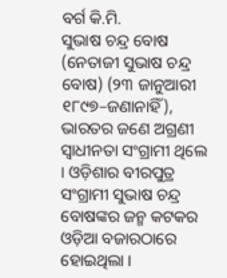ବର୍ଗ କି.ମି.
ସୁଭାଷ ଚନ୍ଦ୍ର ବୋଷ (ନେତାଜୀ ସୁଭାଷ ଚନ୍ଦ୍ର ବୋଷ) (୨୩ ଜାନୁଆରୀ ୧୮୯୭–ଜଣାନାହିଁ), ଭାରତର ଜଣେ ଅଗ୍ରଣୀ ସ୍ଵାଧୀନତା ସଂଗ୍ରାମୀ ଥିଲେ । ଓଡ଼ିଶାର ବୀରପୁତ୍ର ସଂଗ୍ରାମୀ ସୁଭାଷ ଚନ୍ଦ୍ର ବୋଷଙ୍କର ଜନ୍ମ କଟକର ଓଡ଼ିଆ ବଜାରଠାରେ ହୋଇଥିଲା ।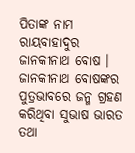ପିତାଙ୍କ ନାମ ରାୟବାହାଦୁର ଜାନକୀନାଥ ବୋଷ । ଜାନକୀନାଥ ବୋଷଙ୍କର ପୁତ୍ରଭାବରେ ଜନ୍ମ ଗ୍ରହଣ କରିଥିବା ସୁଭାଷ ଭାରତ ତଥା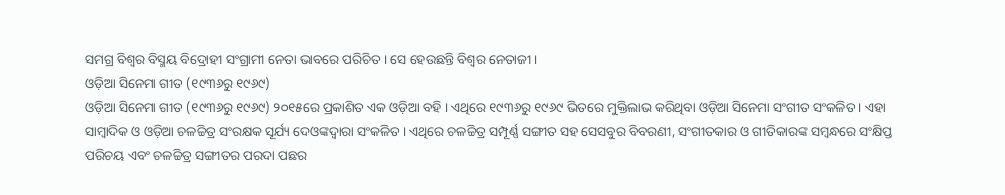ସମଗ୍ର ବିଶ୍ଵର ବିସ୍ମୟ ବିଦ୍ରୋହୀ ସଂଗ୍ରାମୀ ନେତା ଭାବରେ ପରିଚିତ । ସେ ହେଉଛନ୍ତି ବିଶ୍ଵର ନେତାଜୀ ।
ଓଡ଼ିଆ ସିନେମା ଗୀତ (୧୯୩୬ରୁ ୧୯୬୯)
ଓଡ଼ିଆ ସିନେମା ଗୀତ (୧୯୩୬ରୁ ୧୯୬୯) ୨୦୧୫ରେ ପ୍ରକାଶିତ ଏକ ଓଡ଼ିଆ ବହି । ଏଥିରେ ୧୯୩୬ରୁ ୧୯୬୯ ଭିତରେ ମୁକ୍ତିଲାଭ କରିଥିବା ଓଡ଼ିଆ ସିନେମା ସଂଗୀତ ସଂକଳିତ । ଏହା ସାମ୍ବାଦିକ ଓ ଓଡ଼ିଆ ଚଳଚ୍ଚିତ୍ର ସଂରକ୍ଷକ ସୂର୍ଯ୍ୟ ଦେଓଙ୍କଦ୍ୱାରା ସଂକଳିତ । ଏଥିରେ ଚଳଚ୍ଚିତ୍ର ସମ୍ପୂର୍ଣ୍ଣ ସଙ୍ଗୀତ ସହ ସେସବୁର ବିବରଣୀ, ସଂଗୀତକାର ଓ ଗୀତିକାରଙ୍କ ସମ୍ବନ୍ଧରେ ସଂକ୍ଷିପ୍ତ ପରିଚୟ ଏବଂ ଚଳଚ୍ଚିତ୍ର ସଙ୍ଗୀତର ପରଦା ପଛର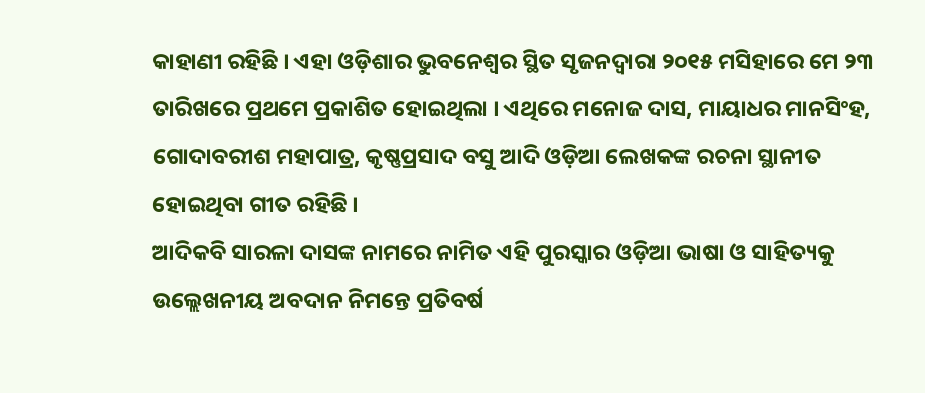କାହାଣୀ ରହିଛି । ଏହା ଓଡ଼ିଶାର ଭୁବନେଶ୍ୱର ସ୍ଥିତ ସୃଜନଦ୍ୱାରା ୨୦୧୫ ମସିହାରେ ମେ ୨୩ ତାରିଖରେ ପ୍ରଥମେ ପ୍ରକାଶିତ ହୋଇଥିଲା । ଏଥିରେ ମନୋଜ ଦାସ, ମାୟାଧର ମାନସିଂହ, ଗୋଦାବରୀଶ ମହାପାତ୍ର, କୃଷ୍ଣପ୍ରସାଦ ବସୁ ଆଦି ଓଡ଼ିଆ ଲେଖକଙ୍କ ରଚନା ସ୍ଥାନୀତ ହୋଇଥିବା ଗୀତ ରହିଛି ।
ଆଦିକବି ସାରଳା ଦାସଙ୍କ ନାମରେ ନାମିତ ଏହି ପୁରସ୍କାର ଓଡ଼ିଆ ଭାଷା ଓ ସାହିତ୍ୟକୁ ଉଲ୍ଲେଖନୀୟ ଅବଦାନ ନିମନ୍ତେ ପ୍ରତିବର୍ଷ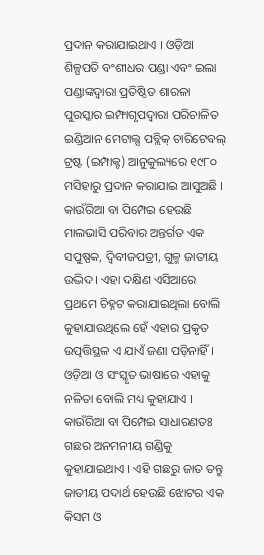ପ୍ରଦାନ କରାଯାଇଥାଏ । ଓଡ଼ିଆ ଶିଳ୍ପପତି ବଂଶୀଧର ପଣ୍ଡା ଏବଂ ଇଲା ପଣ୍ଡାଙ୍କଦ୍ୱାରା ପ୍ରତିଷ୍ଠିତ ଶାରଳା ପୁରସ୍କାର ଇମ୍ଫାଗୃପଦ୍ୱାରା ପରିଚାଳିତ ଇଣ୍ଡିଆନ ମେଟାଲ୍ସ ପବ୍ଲିକ୍ ଚାରିଟେବଲ୍ ଟ୍ରଷ୍ଟ (ଇମ୍ପାକ୍ଟ) ଆନୁକୁଲ୍ୟରେ ୧୯୮୦ ମସିହାରୁ ପ୍ରଦାନ କରାଯାଇ ଆସୁଅଛି ।
କାଉଁରିଆ ବା ପିମ୍ପେଇ ହେଉଛି ମାଲଭାସି ପରିବାର ଅନ୍ତର୍ଗତ ଏକ ସପୁଷ୍ପକ, ଦ୍ୱିବୀଜପତ୍ରୀ, ଗୁଳ୍ମ ଜାତୀୟ ଉଦ୍ଭିଦ। ଏହା ଦକ୍ଷିଣ ଏସିଆରେ ପ୍ରଥମେ ଚିହ୍ନଟ କରାଯାଇଥିଲା ବୋଲି କୁହାଯାଉଥିଲେ ହେଁ ଏହାର ପ୍ରକୃତ ଉତ୍ପତ୍ତିସ୍ଥଳ ଏ ଯାଏଁ ଜଣା ପଡ଼ିନାହିଁ । ଓଡ଼ିଆ ଓ ସଂସ୍କୃତ ଭାଷାରେ ଏହାକୁ ନଳିତା ବୋଲି ମଧ୍ୟ କୁହାଯାଏ । କାଉଁରିଆ ବା ପିମ୍ପେଇ ସାଧାରଣତଃ ଗଛର ଅନମନୀୟ ଗଣ୍ଡିକୁ କୁହାଯାଇଥାଏ । ଏହି ଗଛରୁ ଜାତ ତନ୍ତୁ ଜାତୀୟ ପଦାର୍ଥ ହେଉଛି ଝୋଟର ଏକ କିସମ ଓ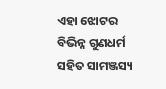ଏହା ଝୋଟର ବିଭିନ୍ନ ଗୁଣଧର୍ମ ସହିତ ସାମଞ୍ଜସ୍ୟ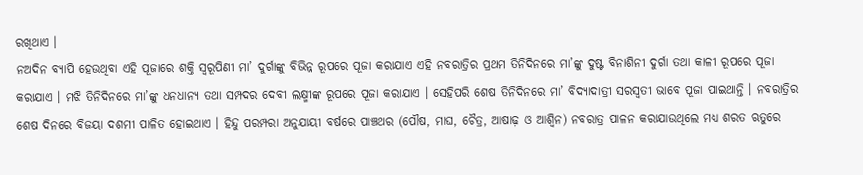ରଖିଥାଏ ।
ନଅଦିନ ବ୍ୟାପି ହେଉଥିବା ଏହି ପୂଜାରେ ଶକ୍ତି ସ୍ୱରୂପିଣୀ ମା’ ଦୁର୍ଗାଙ୍କୁ ବିଭିନ୍ନ ରୂପରେ ପୂଜା କରାଯାଏ ଏହି ନବରାତ୍ରିର ପ୍ରଥମ ତିନିଦିନରେ ମା’ଙ୍କୁ ଦୁଷ୍ଟ ବିନାଶିନୀ ଦୁର୍ଗା ତଥା କାଳୀ ରୂପରେ ପୂଜା କରାଯାଏ । ମଝି ତିନିଦିନରେ ମା’ଙ୍କୁ ଧନଧାନ୍ୟ ତଥା ସମ୍ପଦର ଦେବୀ ଲକ୍ଷ୍ମୀଙ୍କ ରୂପରେ ପୂଜା କରାଯାଏ । ସେହିପରି ଶେଷ ତିନିଦିନରେ ମା’ ବିଦ୍ୟାଦାତ୍ରୀ ସରସ୍ୱତୀ ଭାବେ ପୂଜା ପାଇଥାନ୍ତି । ନବରାତ୍ରିର ଶେଷ ଦିନରେ ବିଜୟା ଦଶମୀ ପାଳିତ ହୋଇଥାଏ । ହିନ୍ଦୁ ପରମ୍ପରା ଅନୁଯାୟୀ ବର୍ଷରେ ପାଞ୍ଚଥର (ପୌଷ, ମାଘ, ଚୈତ୍ର, ଆଷାଢ଼ ଓ ଆଶ୍ଵିନ) ନବରାତ୍ର ପାଳନ କରାଯାଉଥିଲେ ମଧ୍ୟ ଶରତ ଋତୁରେ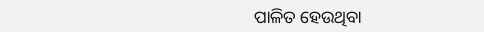ପାଳିତ ହେଉଥିବା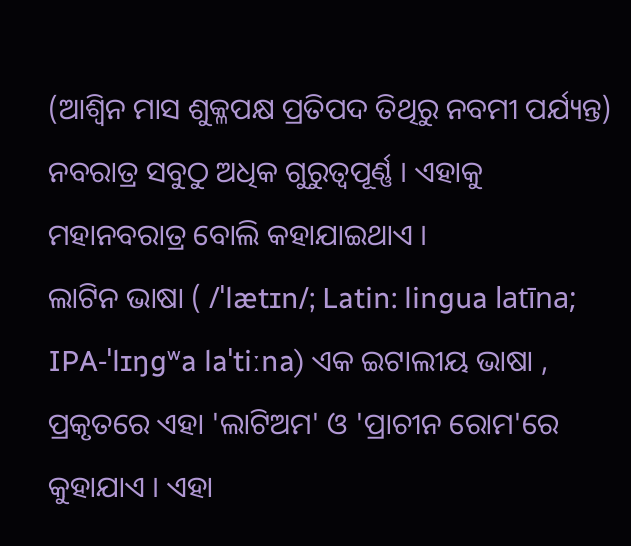(ଆଶ୍ୱିନ ମାସ ଶୁକ୍ଳପକ୍ଷ ପ୍ରତିପଦ ତିଥିରୁ ନବମୀ ପର୍ଯ୍ୟନ୍ତ) ନବରାତ୍ର ସବୁଠୁ ଅଧିକ ଗୁରୁତ୍ୱପୂର୍ଣ୍ଣ । ଏହାକୁ ମହାନବରାତ୍ର ବୋଲି କହାଯାଇଥାଏ ।
ଲାଟିନ ଭାଷା ( /ˈlætɪn/; Latin: lingua latīna; IPA-ˈlɪŋɡʷa laˈtiːna) ଏକ ଇଟାଲୀୟ ଭାଷା , ପ୍ରକୃତରେ ଏହା 'ଲାଟିଅମ' ଓ 'ପ୍ରାଚୀନ ରୋମ'ରେ କୁହାଯାଏ । ଏହା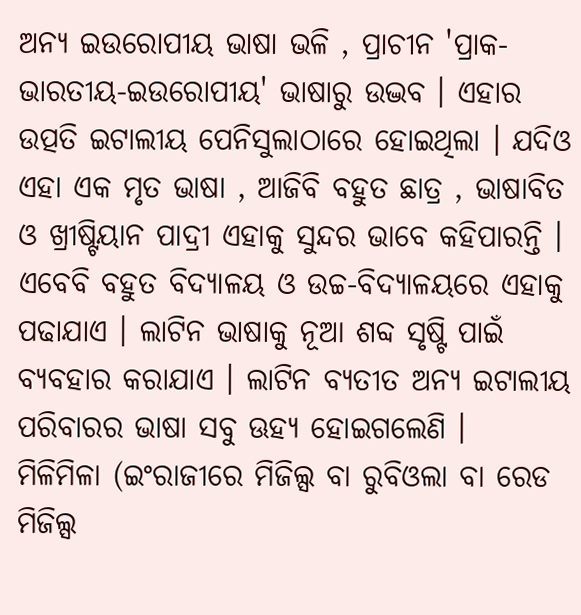ଅନ୍ୟ ଇଉରୋପୀୟ ଭାଷା ଭଳି , ପ୍ରାଚୀନ 'ପ୍ରାକ-ଭାରତୀୟ-ଇଉରୋପୀୟ' ଭାଷାରୁ ଉଦ୍ଭବ । ଏହାର ଉତ୍ପତି ଇଟାଲୀୟ ପେନିସୁଲାଠାରେ ହୋଇଥିଲା । ଯଦିଓ ଏହା ଏକ ମୃତ ଭାଷା , ଆଜିବି ବହୁତ ଛାତ୍ର , ଭାଷାବିତ ଓ ଖ୍ରୀଷ୍ଟିୟାନ ପାଦ୍ରୀ ଏହାକୁ ସୁନ୍ଦର ଭାବେ କହିପାରନ୍ତି । ଏବେବି ବହୁତ ବିଦ୍ୟାଳୟ ଓ ଉଚ୍ଚ-ବିଦ୍ୟାଳୟରେ ଏହାକୁ ପଢାଯାଏ । ଲାଟିନ ଭାଷାକୁ ନୂଆ ଶବ୍ଦ ସୃଷ୍ଟି ପାଇଁ ବ୍ୟବହାର କରାଯାଏ । ଲାଟିନ ବ୍ୟତୀତ ଅନ୍ୟ ଇଟାଲୀୟ ପରିବାରର ଭାଷା ସବୁ ଊହ୍ୟ ହୋଇଗଲେଣି ।
ମିଳିମିଳା (ଇଂରାଜୀରେ ମିଜିଲ୍ସ ବା ରୁବିଓଲା ବା ରେଡ ମିଜିଲ୍ସ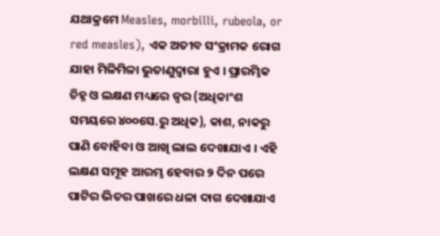ଯଥାକ୍ରମେ Measles, morbilli, rubeola, or red measles), ଏକ ଅତୀବ ସଂକ୍ରାମକ ରୋଗ ଯାହା ମିଳିମିଳା ଭୁତାଣୁଦ୍ୱାରା ହୁଏ । ପ୍ରାରମ୍ଭିକ ଚିହ୍ନ ଓ ଲକ୍ଷଣ ମଧ୍ୟରେ ଜ୍ୱର (ଅଧିକାଂଶ ସମୟରେ ୪୦୦ସେ.ରୁ ଅଧିକ), କାଶ, ନାକରୁ ପାଣି ବୋହିବା ଓ ଆଖି ଲାଲ ଦେଖାଯାଏ । ଏହି ଲକ୍ଷଣ ସମୂହ ଆରମ୍ଭ ହେବାର ୨ ଦିନ ପରେ ପାଟିର ଭିତର ପାଖରେ ଧଳା ଦାଗ ଦେଖାଯାଏ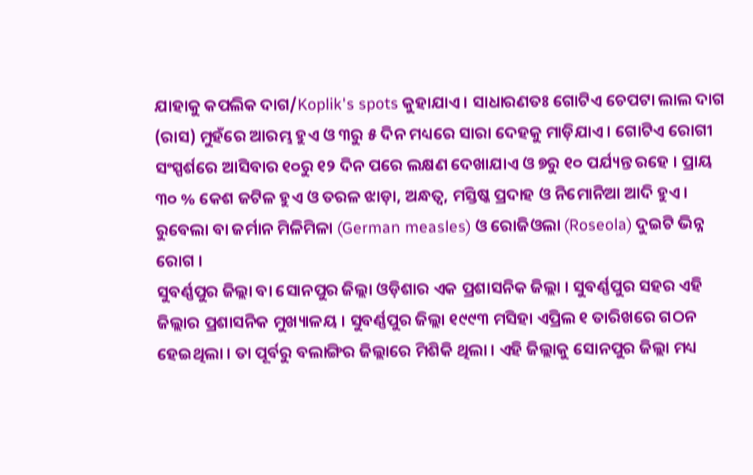ଯାହାକୁ କପଲିକ ଦାଗ/Koplik's spots କୁହାଯାଏ । ସାଧାରଣତଃ ଗୋଟିଏ ଚେପଟା ଲାଲ ଦାଗ (ରାସ) ମୁହଁରେ ଆରମ୍ଭ ହୁଏ ଓ ୩ରୁ ୫ ଦିନ ମଧ୍ୟରେ ସାରା ଦେହକୁ ମାଡ଼ିଯାଏ । ଗୋଟିଏ ରୋଗୀ ସଂସ୍ପର୍ଶରେ ଆସିବାର ୧୦ରୁ ୧୨ ଦିନ ପରେ ଲକ୍ଷଣ ଦେଖାଯାଏ ଓ ୭ରୁ ୧୦ ପର୍ଯ୍ୟନ୍ତ ରହେ । ପ୍ରାୟ ୩୦ % କେଶ ଜଟିଳ ହୁଏ ଓ ତରଳ ଝାଡ଼ା, ଅନ୍ଧତ୍ୱ, ମସ୍ତିଷ୍କ ପ୍ରଦାହ ଓ ନିମୋନିଆ ଆଦି ହୁଏ । ରୁବେଲା ବା ଜର୍ମାନ ମିଳିମିଳା (German measles) ଓ ରୋଜିଓଲା (Roseola) ଦୁଇଟି ଭିନ୍ନ ରୋଗ ।
ସୁବର୍ଣ୍ଣପୁର ଜିଲ୍ଲା ବା ସୋନପୁର ଜିଲ୍ଲା ଓଡ଼ିଶାର ଏକ ପ୍ରଶାସନିକ ଜିଲ୍ଲା । ସୁବର୍ଣ୍ଣପୁର ସହର ଏହି ଜିଲ୍ଲାର ପ୍ରଶାସନିକ ମୁଖ୍ୟାଳୟ । ସୁବର୍ଣ୍ଣପୁର ଜିଲ୍ଲା ୧୯୯୩ ମସିହା ଏପ୍ରିଲ ୧ ତାରିଖରେ ଗଠନ ହେଇଥିଲା । ତା ପୂର୍ବରୁ ବଲାଙ୍ଗିର ଜିଲ୍ଲାରେ ମିଶିକି ଥିଲା । ଏହି ଜିଲ୍ଲାକୁ ସୋନପୁର ଜିଲ୍ଲା ମଧ୍ୟ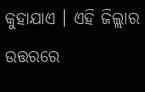କୁହାଯାଏ । ଏହି ଜିଲ୍ଲାର ଉତ୍ତରରେ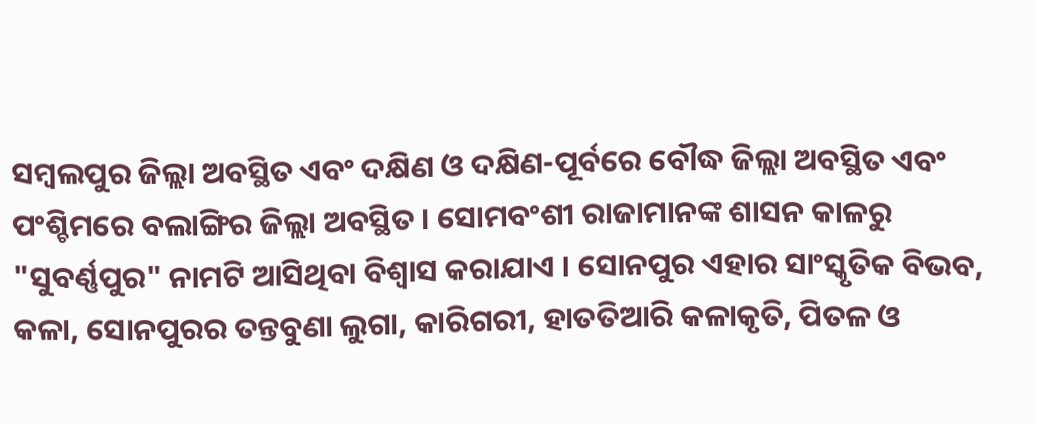ସମ୍ବଲପୁର ଜିଲ୍ଲା ଅବସ୍ଥିତ ଏବଂ ଦକ୍ଷିଣ ଓ ଦକ୍ଷିଣ-ପୂର୍ବରେ ବୌଦ୍ଧ ଜିଲ୍ଲା ଅବସ୍ଥିତ ଏବଂ ପଂଶ୍ଚିମରେ ବଲାଙ୍ଗିର ଜିଲ୍ଲା ଅବସ୍ଥିତ । ସୋମବଂଶୀ ରାଜାମାନଙ୍କ ଶାସନ କାଳରୁ "ସୁବର୍ଣ୍ଣପୁର" ନାମଟି ଆସିଥିବା ବିଶ୍ଵାସ କରାଯାଏ । ସୋନପୁର ଏହାର ସାଂସ୍କୃତିକ ବିଭବ, କଳା, ସୋନପୁରର ତନ୍ତବୁଣା ଲୁଗା, କାରିଗରୀ, ହାତତିଆରି କଳାକୃତି, ପିତଳ ଓ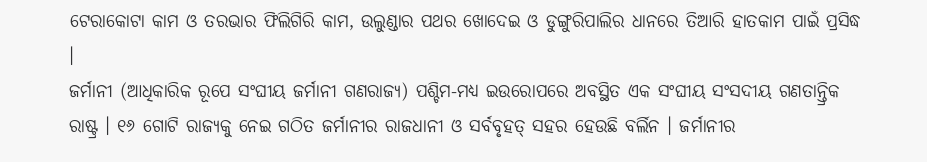ଟେରାକୋଟା କାମ ଓ ତରଭାର ଫିଲିଗିରି କାମ, ଉଲୁଣ୍ଡାର ପଥର ଖୋଦେଇ ଓ ଡୁଙ୍ଗୁରିପାଲିର ଧାନରେ ତିଆରି ହାତକାମ ପାଇଁ ପ୍ରସିଦ୍ଧ ।
ଜର୍ମାନୀ (ଆଧିକାରିକ ରୂପେ ସଂଘୀୟ ଜର୍ମାନୀ ଗଣରାଜ୍ୟ) ପଶ୍ଚିମ-ମଧ୍ୟ ଇଉରୋପରେ ଅବସ୍ଥିତ ଏକ ସଂଘୀୟ ସଂସଦୀୟ ଗଣତାନ୍ତ୍ରିକ ରାଷ୍ଟ୍ର । ୧୬ ଗୋଟି ରାଜ୍ୟକୁ ନେଇ ଗଠିତ ଜର୍ମାନୀର ରାଜଧାନୀ ଓ ସର୍ବବୃହତ୍ ସହର ହେଉଛି ବର୍ଲିନ । ଜର୍ମାନୀର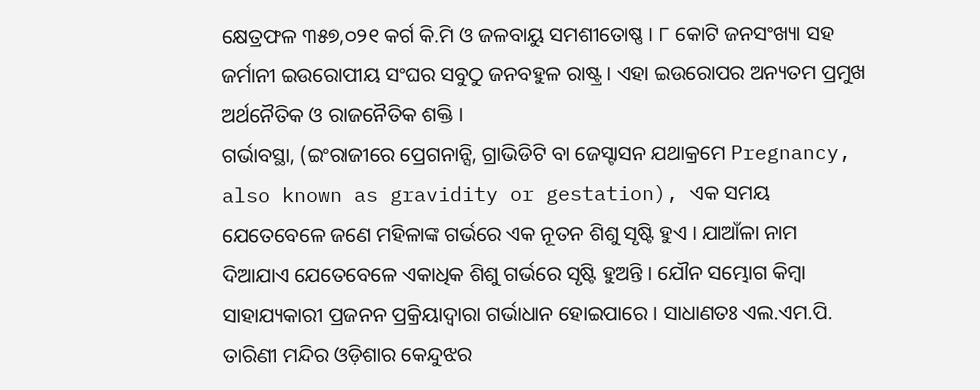କ୍ଷେତ୍ରଫଳ ୩୫୭,୦୨୧ କର୍ଗ କି.ମି ଓ ଜଳବାୟୁ ସମଶୀତୋଷ୍ଣ । ୮ କୋଟି ଜନସଂଖ୍ୟା ସହ ଜର୍ମାନୀ ଇଉରୋପୀୟ ସଂଘର ସବୁଠୁ ଜନବହୁଳ ରାଷ୍ଟ୍ର । ଏହା ଇଉରୋପର ଅନ୍ୟତମ ପ୍ରମୁଖ ଅର୍ଥନୈତିକ ଓ ରାଜନୈତିକ ଶକ୍ତି ।
ଗର୍ଭାବସ୍ଥା, (ଇଂରାଜୀରେ ପ୍ରେଗନାନ୍ସି, ଗ୍ରାଭିଡିଟି ବା ଜେସ୍ଟାସନ ଯଥାକ୍ରମେ Pregnancy, also known as gravidity or gestation), ଏକ ସମୟ ଯେତେବେଳେ ଜଣେ ମହିଳାଙ୍କ ଗର୍ଭରେ ଏକ ନୂତନ ଶିଶୁ ସୃଷ୍ଟି ହୁଏ । ଯାଆଁଳା ନାମ ଦିଆଯାଏ ଯେତେବେଳେ ଏକାଧିକ ଶିଶୁ ଗର୍ଭରେ ସୃଷ୍ଟି ହୁଅନ୍ତି । ଯୌନ ସମ୍ଭୋଗ କିମ୍ବା ସାହାଯ୍ୟକାରୀ ପ୍ରଜନନ ପ୍ରକ୍ରିୟାଦ୍ୱାରା ଗର୍ଭାଧାନ ହୋଇପାରେ । ସାଧାଣତଃ ଏଲ.ଏମ.ପି.
ତାରିଣୀ ମନ୍ଦିର ଓଡ଼ିଶାର କେନ୍ଦୁଝର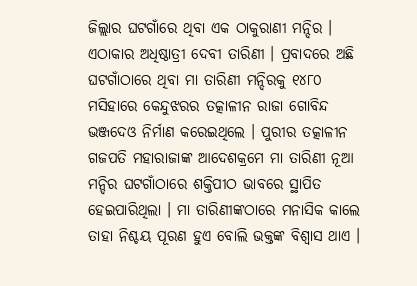ଜିଲ୍ଲାର ଘଟଗାଁରେ ଥିବା ଏକ ଠାକୁରାଣୀ ମନ୍ଦିର । ଏଠାକାର ଅଧିଷ୍ଠାତ୍ରୀ ଦେବୀ ତାରିଣୀ । ପ୍ରବାଦରେ ଅଛି ଘଟଗାଁଠାରେ ଥିବା ମା ତାରିଣୀ ମନ୍ଦିରକୁ ୧୪୮୦ ମସିହାରେ କେନ୍ଦୁଝରର ତତ୍କାଳୀନ ରାଜା ଗୋବିନ୍ଦ ଭଞ୍ଜଦେଓ ନିର୍ମାଣ କରେଇଥିଲେ । ପୁରୀର ତତ୍କାଳୀନ ଗଜପତି ମହାରାଜାଙ୍କ ଆଦେଶକ୍ରମେ ମା ତାରିଣୀ ନୂଆ ମନ୍ଦିର ଘଟଗାଁଠାରେ ଶକ୍ତିପୀଠ ଭାବରେ ସ୍ଥାପିତ ହେଇପାରିଥିଲା । ମା ତାରିଣୀଙ୍କଠାରେ ମନାସିକ କାଲେ ତାହା ନିଶ୍ଚୟ ପୂରଣ ହୁଏ ବୋଲି ଭକ୍ତଙ୍କ ବିଶ୍ବାସ ଥାଏ ।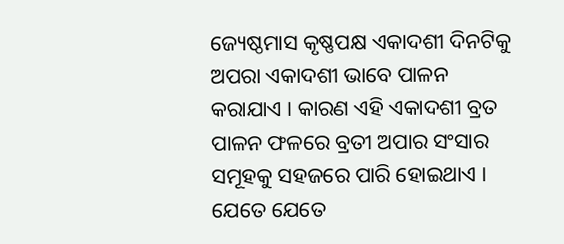ଜ୍ୟେଷ୍ଠମାସ କୃଷ୍ଣପକ୍ଷ ଏକାଦଶୀ ଦିନଟିକୁ ଅପରା ଏକାଦଶୀ ଭାବେ ପାଳନ କରାଯାଏ । କାରଣ ଏହି ଏକାଦଶୀ ବ୍ରତ ପାଳନ ଫଳରେ ବ୍ରତୀ ଅପାର ସଂସାର ସମୂହକୁ ସହଜରେ ପାରି ହୋଇଥାଏ । ଯେତେ ଯେତେ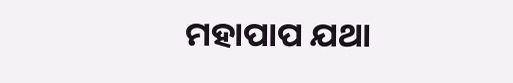ମହାପାପ ଯଥା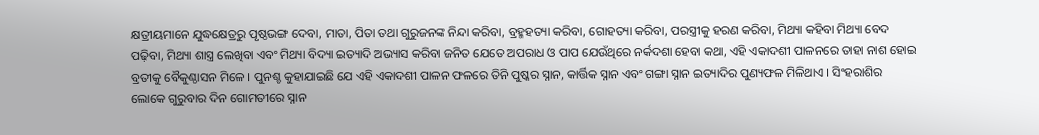କ୍ଷତ୍ରୀୟମାନେ ଯୁଦ୍ଧକ୍ଷେତ୍ରରୁ ପୃଷ୍ଠଭଙ୍ଗ ଦେବା, ମାତା, ପିତା ତଥା ଗୁରୁଜନଙ୍କ ନିନ୍ଦା କରିବା, ବ୍ରହ୍ମହତ୍ୟା କରିବା, ଗୋହତ୍ୟା କରିବା, ପରସ୍ତ୍ରୀକୁ ହରଣ କରିବା, ମିଥ୍ୟା କହିବା ମିଥ୍ୟା ବେଦ ପଢ଼ିବା, ମିଥ୍ୟା ଶାସ୍ତ୍ର ଲେଖିବା ଏବଂ ମିଥ୍ୟା ବିଦ୍ୟା ଇତ୍ୟାଦି ଅଭ୍ୟାସ କରିବା ଜନିତ ଯେତେ ଅପରାଧ ଓ ପାପ ଯେଉଁଥିରେ ନର୍କଦଶା ହେବା କଥା, ଏହି ଏକାଦଶୀ ପାଳନରେ ତାହା ନାଶ ହୋଇ ବ୍ରତୀକୁ ବୈକୁଣ୍ଠାସନ ମିଳେ । ପୁନଶ୍ଚ କୁହାଯାଇଛି ଯେ ଏହି ଏକାଦଶୀ ପାଳନ ଫଳରେ ତିନି ପୁଷ୍କର ସ୍ନାନ, କାର୍ତ୍ତିକ ସ୍ନାନ ଏବଂ ଗଙ୍ଗା ସ୍ନାନ ଇତ୍ୟାଦିର ପୁଣ୍ୟଫଳ ମିଳିଥାଏ । ସିଂହରାଶିର ଲୋକେ ଗୁରୁବାର ଦିନ ଗୋମତୀରେ ସ୍ନାନ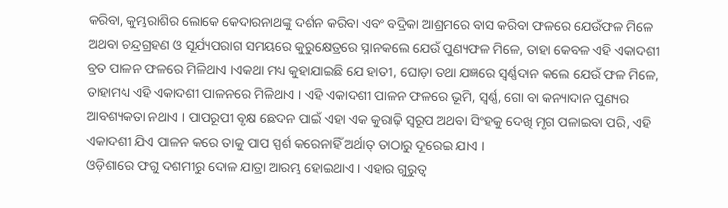କରିବା, କୁମ୍ଭରାଶିର ଲୋକେ କେଦାରନାଥଙ୍କୁ ଦର୍ଶନ କରିବା ଏବଂ ବଦ୍ରିକା ଆଶ୍ରମରେ ବାସ କରିବା ଫଳରେ ଯେଉଁଫଳ ମିଳେ ଅଥବା ଚନ୍ଦ୍ରଗ୍ରହଣ ଓ ସୂର୍ଯ୍ୟପରାଗ ସମୟରେ କୁରୁକ୍ଷେତ୍ରରେ ସ୍ନାନକଲେ ଯେଉଁ ପୁଣ୍ୟଫଳ ମିଳେ, ତାହା କେବଳ ଏହି ଏକାଦଶୀ ବ୍ରତ ପାଳନ ଫଳରେ ମିଳିଥାଏ ।ଏକଥା ମଧ୍ୟ କୁହାଯାଇଛି ଯେ ହାତୀ, ଘୋଡ଼ା ତଥା ଯଜ୍ଞରେ ସ୍ୱର୍ଣ୍ଣଦାନ କଲେ ଯେଉଁ ଫଳ ମିଳେ, ତାହାମଧ୍ୟ ଏହି ଏକାଦଶୀ ପାଳନରେ ମିଳିଥାଏ । ଏହି ଏକାଦଶୀ ପାଳନ ଫଳରେ ଭୂମି, ସ୍ୱର୍ଣ୍ଣ, ଗୋ ବା କନ୍ୟାଦାନ ପୁଣ୍ୟର ଆବଶ୍ୟକତା ନଥାଏ । ପାପରୂପୀ ବୃକ୍ଷ ଛେଦନ ପାଇଁ ଏହା ଏକ କୁରାଢ଼ି ସ୍ୱରୂପ ଅଥବା ସିଂହକୁ ଦେଖି ମୃଗ ପଳାଇବା ପରି, ଏହି ଏକାଦଶୀ ଯିଏ ପାଳନ କରେ ତାକୁ ପାପ ସ୍ପର୍ଶ କରେନାହିଁ ଅର୍ଥାତ୍ ତାଠାରୁ ଦୂରେଇ ଯାଏ ।
ଓଡ଼ିଶାରେ ଫଗୁ ଦଶମୀରୁ ଦୋଳ ଯାତ୍ରା ଆରମ୍ଭ ହୋଇଥାଏ । ଏହାର ଗୁରୁତ୍ଵ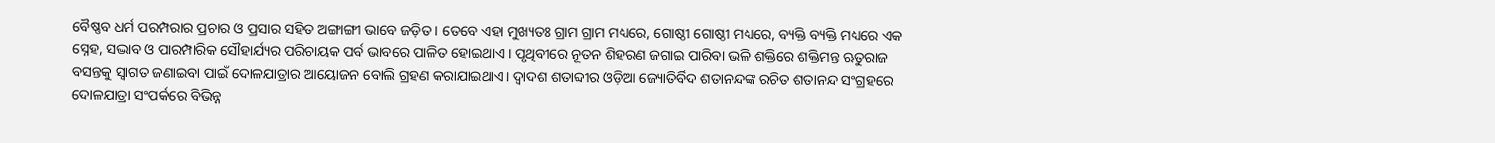ବୈଷ୍ଣବ ଧର୍ମ ପରମ୍ପରାର ପ୍ରଚାର ଓ ପ୍ରସାର ସହିତ ଅଙ୍ଗାଙ୍ଗୀ ଭାବେ ଜଡ଼ିତ । ତେବେ ଏହା ମୁଖ୍ୟତଃ ଗ୍ରାମ ଗ୍ରାମ ମଧ୍ୟରେ, ଗୋଷ୍ଠୀ ଗୋଷ୍ଠୀ ମଧ୍ୟରେ, ବ୍ୟକ୍ତି ବ୍ୟକ୍ତି ମଧ୍ୟରେ ଏକ ସ୍ନେହ, ସଦ୍ଭାବ ଓ ପାରମ୍ପାରିକ ସୌହାର୍ଯ୍ୟର ପରିଚାୟକ ପର୍ବ ଭାବରେ ପାଳିତ ହୋଇଥାଏ । ପୃଥିବୀରେ ନୂତନ ଶିହରଣ ଜଗାଇ ପାରିବା ଭଳି ଶକ୍ତିରେ ଶକ୍ତିମନ୍ତ ଋତୁରାଜ ବସନ୍ତକୁ ସ୍ଵାଗତ ଜଣାଇବା ପାଇଁ ଦୋଳଯାତ୍ରାର ଆୟୋଜନ ବୋଲି ଗ୍ରହଣ କରାଯାଇଥାଏ। ଦ୍ଵାଦଶ ଶତାବ୍ଦୀର ଓଡ଼ିଆ ଜ୍ୟୋତିର୍ବିଦ ଶତାନନ୍ଦଙ୍କ ରଚିତ ଶତାନନ୍ଦ ସଂଗ୍ରହରେ ଦୋଳଯାତ୍ରା ସଂପର୍କରେ ବିଭିନ୍ନ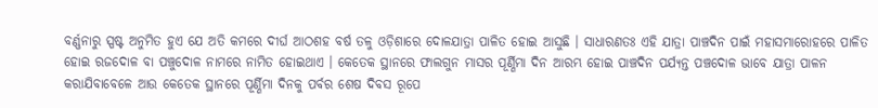ବର୍ଣ୍ଣନାରୁ ସ୍ପଷ୍ଟ ଅନୁମିତ ହୁଏ ଯେ ଅତି କମରେ ଦୀର୍ଘ ଆଠଶହ ବର୍ଷ ତଳୁ ଓଡ଼ିଶାରେ ଦୋଳଯାତ୍ରା ପାଳିତ ହୋଇ ଆସୁଛି । ସାଧାରଣତଃ ଏହି ଯାତ୍ରା ପାଞ୍ଚଦିନ ପାଇଁ ମହାସମାରୋହରେ ପାଳିତ ହୋଇ ରଜଦୋଳ ବା ପଞ୍ଚୁଦୋଳ ନାମରେ ନାମିତ ହୋଇଥାଏ । କେତେକ ସ୍ଥାନରେ ଫାଲଗୁନ ମାସର ପୂର୍ଣ୍ଣିମା ଦିନ ଆରମ୍ଭ ହୋଇ ପାଞ୍ଚଦିନ ପର୍ଯ୍ୟନ୍ତ ପଞ୍ଚଦୋଳ ଭାବେ ଯାତ୍ରା ପାଳନ କରାଯିବାବେଳେ ଆଉ କେତେକ ସ୍ଥାନରେ ପୂର୍ଣ୍ଣିମା ଦିନକୁ ପର୍ବର ଶେଷ ଦିବସ ରୂପେ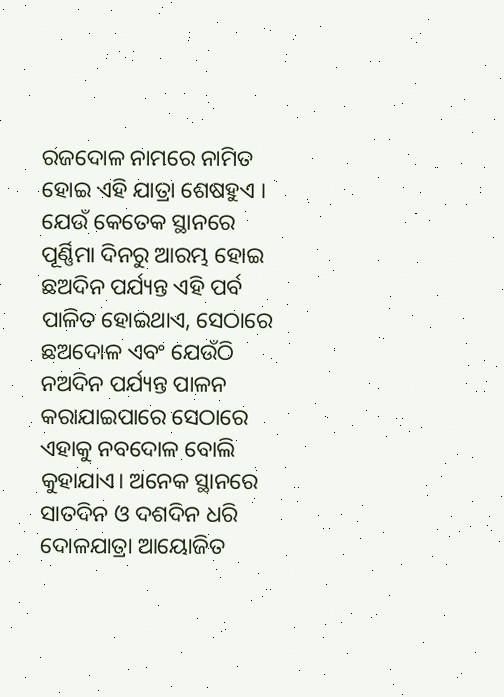ରଜଦୋଳ ନାମରେ ନାମିତ ହୋଇ ଏହି ଯାତ୍ରା ଶେଷହୁଏ । ଯେଉଁ କେତେକ ସ୍ଥାନରେ ପୂର୍ଣ୍ଣିମା ଦିନରୁ ଆରମ୍ଭ ହୋଇ ଛଅଦିନ ପର୍ଯ୍ୟନ୍ତ ଏହି ପର୍ବ ପାଳିତ ହୋଇଥାଏ, ସେଠାରେ ଛଅଦୋଳ ଏବଂ ଯେଉଁଠି ନଅଦିନ ପର୍ଯ୍ୟନ୍ତ ପାଳନ କରାଯାଇପାରେ ସେଠାରେ ଏହାକୁ ନବଦୋଳ ବୋଲି କୁହାଯାଏ। ଅନେକ ସ୍ଥାନରେ ସାତଦିନ ଓ ଦଶଦିନ ଧରି ଦୋଳଯାତ୍ରା ଆୟୋଜିତ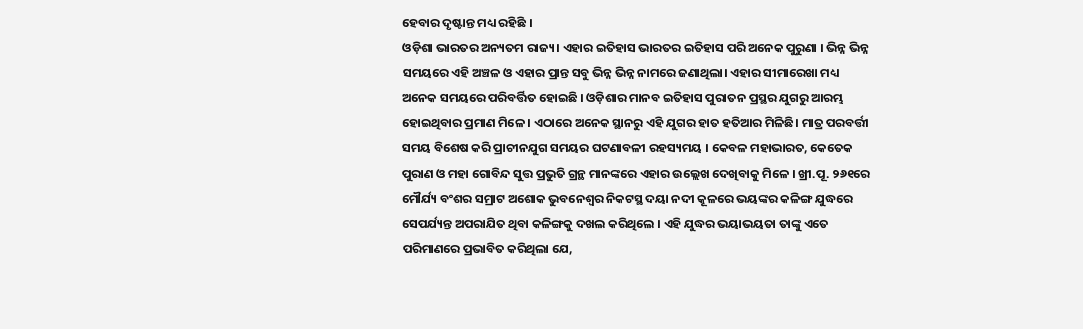ହେବାର ଦୃଷ୍ଟାନ୍ତ ମଧ୍ୟ ରହିଛି ।
ଓଡ଼ିଶା ଭାରତର ଅନ୍ୟତମ ରାଜ୍ୟ। ଏହାର ଇତିହାସ ଭାରତର ଇତିହାସ ପରି ଅନେକ ପୁରୁଣା । ଭିନ୍ନ ଭିନ୍ନ ସମୟରେ ଏହି ଅଞ୍ଚଳ ଓ ଏହାର ପ୍ରାନ୍ତ ସବୁ ଭିନ୍ନ ଭିନ୍ନ ନାମରେ ଜଣାଥିଲା। ଏହାର ସୀମାରେଖା ମଧ୍ୟ ଅନେକ ସମୟରେ ପରିବର୍ତ୍ତିତ ହୋଇଛି । ଓଡ଼ିଶାର ମାନବ ଇତିହାସ ପୁରାତନ ପ୍ରସ୍ଥର ଯୁଗରୁ ଆରମ୍ଭ ହୋଇଥିବାର ପ୍ରମାଣ ମିଳେ । ଏଠାରେ ଅନେକ ସ୍ଥାନରୁ ଏହି ଯୁଗର ହାତ ହତିଆର ମିଳିଛି। ମାତ୍ର ପରବର୍ତ୍ତୀ ସମୟ ବିଶେଷ କରି ପ୍ରାଚୀନଯୁଗ ସମୟର ଘଟଣାବଳୀ ରହସ୍ୟମୟ । କେବଳ ମହାଭାରତ, କେତେକ ପୁରାଣ ଓ ମହା ଗୋବିନ୍ଦ ସୁତ୍ତ ପ୍ରଭୁତି ଗ୍ରନ୍ଥ ମାନଙ୍କରେ ଏହାର ଉଲ୍ଲେଖ ଦେଖିବାକୁ ମିଳେ । ଖ୍ରୀ.ପୂ. ୨୬୧ରେ ମୌର୍ଯ୍ୟ ବଂଶର ସମ୍ରାଟ ଅଶୋକ ଭୁବନେଶ୍ୱର ନିକଟସ୍ଥ ଦୟା ନଦୀ କୂଳରେ ଭୟଙ୍କର କଳିଙ୍ଗ ଯୁଦ୍ଧରେ ସେପର୍ଯ୍ୟନ୍ତ ଅପରାଯିତ ଥିବା କଳିଙ୍ଗକୁ ଦଖଲ କରିଥିଲେ । ଏହି ଯୁଦ୍ଧର ଭୟାଭୟତା ତାଙ୍କୁ ଏତେ ପରିମାଣରେ ପ୍ରଭାବିତ କରିଥିଲା ଯେ,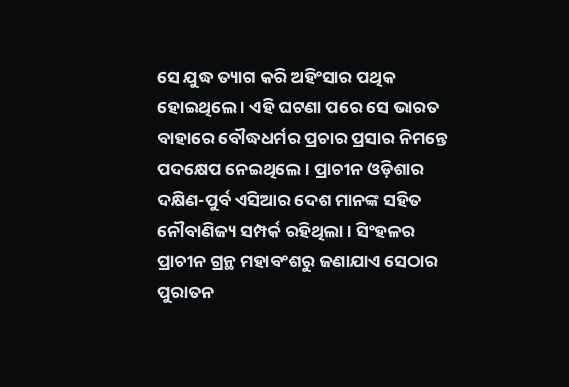ସେ ଯୁଦ୍ଧ ତ୍ୟାଗ କରି ଅହିଂସାର ପଥିକ ହୋଇଥିଲେ । ଏହି ଘଟଣା ପରେ ସେ ଭାରତ ବାହାରେ ବୌଦ୍ଧଧର୍ମର ପ୍ରଚାର ପ୍ରସାର ନିମନ୍ତେ ପଦକ୍ଷେପ ନେଇଥିଲେ । ପ୍ରାଚୀନ ଓଡ଼ିଶାର ଦକ୍ଷିଣ-ପୁର୍ବ ଏସିଆର ଦେଶ ମାନଙ୍କ ସହିତ ନୌବାଣିଜ୍ୟ ସମ୍ପର୍କ ରହିଥିଲା । ସିଂହଳର ପ୍ରାଚୀନ ଗ୍ରନ୍ଥ ମହାବଂଶରୁ ଜଣାଯାଏ ସେଠାର ପୁରାତନ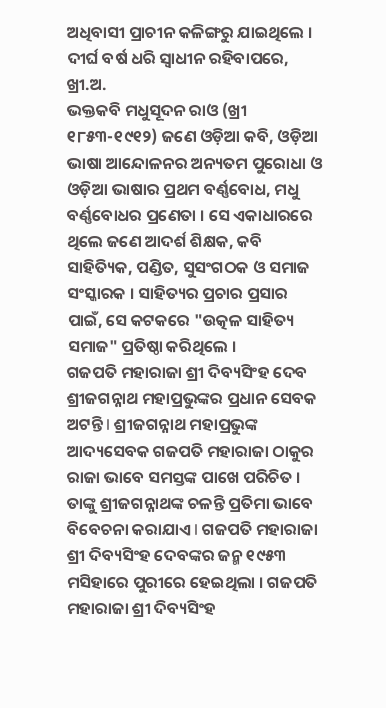ଅଧିବାସୀ ପ୍ରାଚୀନ କଳିଙ୍ଗରୁ ଯାଇଥିଲେ । ଦୀର୍ଘ ବର୍ଷ ଧରି ସ୍ୱାଧୀନ ରହିବାପରେ, ଖ୍ରୀ.ଅ.
ଭକ୍ତକବି ମଧୁସୂଦନ ରାଓ (ଖ୍ରୀ ୧୮୫୩-୧୯୧୨) ଜଣେ ଓଡ଼ିଆ କବି, ଓଡ଼ିଆ ଭାଷା ଆନ୍ଦୋଳନର ଅନ୍ୟତମ ପୁରୋଧା ଓ ଓଡ଼ିଆ ଭାଷାର ପ୍ରଥମ ବର୍ଣ୍ଣବୋଧ, ମଧୁ ବର୍ଣ୍ଣବୋଧର ପ୍ରଣେତା । ସେ ଏକାଧାରରେ ଥିଲେ ଜଣେ ଆଦର୍ଶ ଶିକ୍ଷକ, କବି ସାହିତ୍ୟିକ, ପଣ୍ଡିତ, ସୁସଂଗଠକ ଓ ସମାଜ ସଂସ୍କାରକ । ସାହିତ୍ୟର ପ୍ରଚାର ପ୍ରସାର ପାଇଁ, ସେ କଟକରେ "ଉତ୍କଳ ସାହିତ୍ୟ ସମାଜ" ପ୍ରତିଷ୍ଠା କରିଥିଲେ ।
ଗଜପତି ମହାରାଜା ଶ୍ରୀ ଦିବ୍ୟସିଂହ ଦେବ ଶ୍ରୀଜଗନ୍ନାଥ ମହାପ୍ରଭୁଙ୍କର ପ୍ରଧାନ ସେବକ ଅଟନ୍ତି l ଶ୍ରୀଜଗନ୍ନାଥ ମହାପ୍ରଭୁଙ୍କ ଆଦ୍ୟସେବକ ଗଜପତି ମହାରାଜା ଠାକୁର ରାଜା ଭାବେ ସମସ୍ତଙ୍କ ପାଖେ ପରିଚିତ । ତାଙ୍କୁ ଶ୍ରୀଜଗନ୍ନାଥଙ୍କ ଚଳନ୍ତି ପ୍ରତିମା ଭାବେ ବିବେଚନା କରାଯାଏ l ଗଜପତି ମହାରାଜା ଶ୍ରୀ ଦିବ୍ୟସିଂହ ଦେବଙ୍କର ଜନ୍ମ ୧୯୫୩ ମସିହାରେ ପୁରୀରେ ହେଇଥିଲା । ଗଜପତି ମହାରାଜା ଶ୍ରୀ ଦିବ୍ୟସିଂହ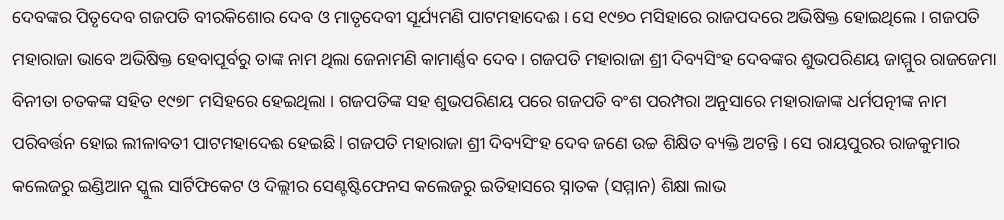ଦେବଙ୍କର ପିତୃଦେବ ଗଜପତି ବୀରକିଶୋର ଦେବ ଓ ମାତୃଦେବୀ ସୂର୍ଯ୍ୟମଣି ପାଟମହାଦେଈ । ସେ ୧୯୭୦ ମସିହାରେ ରାଜପଦରେ ଅଭିଷିକ୍ତ ହୋଇଥିଲେ । ଗଜପତି ମହାରାଜା ଭାବେ ଅଭିଷିକ୍ତ ହେବାପୂର୍ବରୁ ତାଙ୍କ ନାମ ଥିଲା ଜେନାମଣି କାମାର୍ଣ୍ଣବ ଦେବ । ଗଜପତି ମହାରାଜା ଶ୍ରୀ ଦିବ୍ୟସିଂହ ଦେବଙ୍କର ଶୁଭପରିଣୟ ଜାମ୍ମୁର ରାଜଜେମା ବିନୀତା ଚତକଙ୍କ ସହିତ ୧୯୭୮ ମସିହରେ ହେଇଥିଲା । ଗଜପତିଙ୍କ ସହ ଶୁଭପରିଣୟ ପରେ ଗଜପତି ବଂଶ ପରମ୍ପରା ଅନୁସାରେ ମହାରାଜାଙ୍କ ଧର୍ମପତ୍ନୀଙ୍କ ନାମ ପରିବର୍ତ୍ତନ ହୋଇ ଲୀଳାବତୀ ପାଟମହାଦେଈ ହେଇଛି l ଗଜପତି ମହାରାଜା ଶ୍ରୀ ଦିବ୍ୟସିଂହ ଦେବ ଜଣେ ଉଚ୍ଚ ଶିକ୍ଷିତ ବ୍ୟକ୍ତି ଅଟନ୍ତି । ସେ ରାୟପୁରର ରାଜକୁମାର କଲେଜରୁ ଇଣ୍ଡିଆନ ସ୍କୁଲ ସାର୍ଟିଫିକେଟ ଓ ଦିଲ୍ଲୀର ସେଣ୍ଟଷ୍ଟିଫେନସ କଲେଜରୁ ଇତିହାସରେ ସ୍ନାତକ (ସମ୍ମାନ) ଶିକ୍ଷା ଲାଭ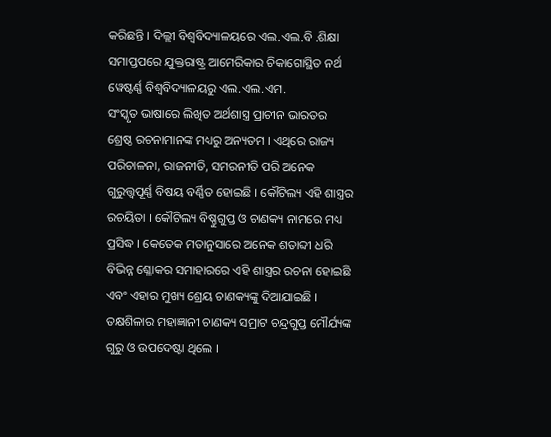କରିଛନ୍ତି । ଦିଲ୍ଲୀ ବିଶ୍ଵବିଦ୍ୟାଳୟରେ ଏଲ.ଏଲ.ବି .ଶିକ୍ଷା ସମାପ୍ତପରେ ଯୁକ୍ତରାଷ୍ଟ୍ର ଆମେରିକାର ଚିକାଗୋସ୍ଥିତ ନର୍ଥ ୱେଷ୍ଟର୍ଣ୍ଣ ବିଶ୍ଵବିଦ୍ୟାଳୟରୁ ଏଲ.ଏଲ.ଏମ.
ସଂସ୍କୃତ ଭାଷାରେ ଲିଖିତ ଅର୍ଥଶାସ୍ତ୍ର ପ୍ରାଚୀନ ଭାରତର ଶ୍ରେଷ୍ଠ ରଚନାମାନଙ୍କ ମଧ୍ୟରୁ ଅନ୍ୟତମ । ଏଥିରେ ରାଜ୍ୟ ପରିଚାଳନା, ରାଜନୀତି, ସମରନୀତି ପରି ଅନେକ ଗୁରୁତ୍ତ୍ଵପୂର୍ଣ୍ଣ ବିଷୟ ବର୍ଣ୍ଣିତ ହୋଇଛି । କୌଟିଲ୍ୟ ଏହି ଶାସ୍ତ୍ରର ରଚୟିତା । କୌଟିଲ୍ୟ ବିଷ୍ଣୁଗୁପ୍ତ ଓ ଚାଣକ୍ୟ ନାମରେ ମଧ୍ୟ ପ୍ରସିଦ୍ଧ । କେତେକ ମତାନୁସାରେ ଅନେକ ଶତାବ୍ଦୀ ଧରି ବିଭିନ୍ନ ଶ୍ଳୋକର ସମାହାରରେ ଏହି ଶାସ୍ତ୍ରର ରଚନା ହୋଇଛି ଏବଂ ଏହାର ମୁଖ୍ୟ ଶ୍ରେୟ ଚାଣକ୍ୟଙ୍କୁ ଦିଆଯାଇଛି । ତକ୍ଷଶିଳାର ମହାଜ୍ଞାନୀ ଚାଣକ୍ୟ ସମ୍ରାଟ ଚନ୍ଦ୍ରଗୁପ୍ତ ମୌର୍ଯ୍ୟଙ୍କ ଗୁରୁ ଓ ଉପଦେଷ୍ଟା ଥିଲେ ।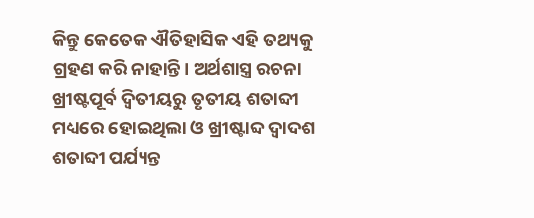କିନ୍ତୁ କେତେକ ଐତିହାସିକ ଏହି ତଥ୍ୟକୁ ଗ୍ରହଣ କରି ନାହାନ୍ତି। ଅର୍ଥଶାସ୍ତ୍ର ରଚନା ଖ୍ରୀଷ୍ଟପୂର୍ବ ଦ୍ଵିତୀୟରୁ ତୃତୀୟ ଶତାବ୍ଦୀ ମଧ୍ୟରେ ହୋଇଥିଲା ଓ ଖ୍ରୀଷ୍ଟାବ୍ଦ ଦ୍ଵାଦଶ ଶତାବ୍ଦୀ ପର୍ଯ୍ୟନ୍ତ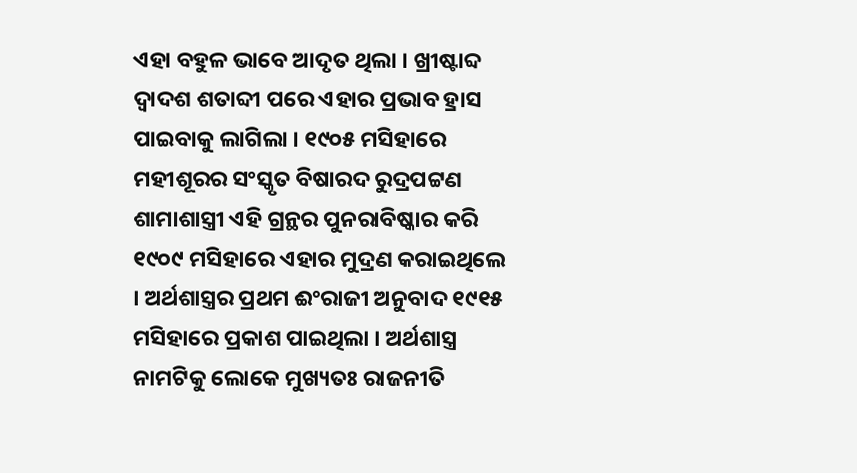ଏହା ବହୁଳ ଭାବେ ଆଦୃତ ଥିଲା । ଖ୍ରୀଷ୍ଟାବ୍ଦ ଦ୍ଵାଦଶ ଶତାବ୍ଦୀ ପରେ ଏହାର ପ୍ରଭାବ ହ୍ରାସ ପାଇବାକୁ ଲାଗିଲା । ୧୯୦୫ ମସିହାରେ ମହୀଶୂରର ସଂସ୍କୃତ ବିଷାରଦ ରୁଦ୍ରପଟ୍ଟଣ ଶାମାଶାସ୍ତ୍ରୀ ଏହି ଗ୍ରନ୍ଥର ପୁନରାବିଷ୍କାର କରି ୧୯୦୯ ମସିହାରେ ଏହାର ମୁଦ୍ରଣ କରାଇଥିଲେ । ଅର୍ଥଶାସ୍ତ୍ରର ପ୍ରଥମ ଈଂରାଜୀ ଅନୁବାଦ ୧୯୧୫ ମସିହାରେ ପ୍ରକାଶ ପାଇଥିଲା । ଅର୍ଥଶାସ୍ତ୍ର ନାମଟିକୁ ଲୋକେ ମୁଖ୍ୟତଃ ରାଜନୀତି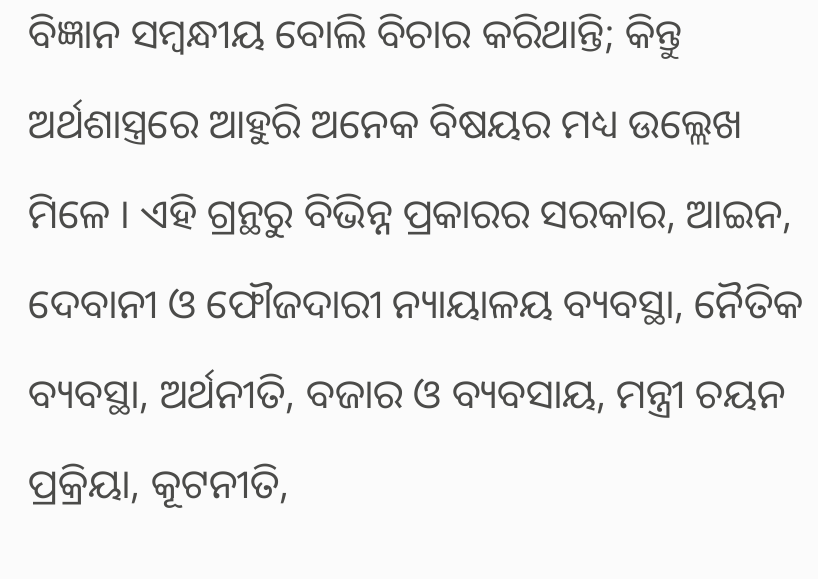ବିଜ୍ଞାନ ସମ୍ଵନ୍ଧୀୟ ବୋଲି ବିଚାର କରିଥାନ୍ତି; କିନ୍ତୁ ଅର୍ଥଶାସ୍ତ୍ରରେ ଆହୁରି ଅନେକ ବିଷୟର ମଧ୍ୟ ଉଲ୍ଲେଖ ମିଳେ । ଏହି ଗ୍ରନ୍ଥରୁ ବିଭିନ୍ନ ପ୍ରକାରର ସରକାର, ଆଇନ, ଦେବାନୀ ଓ ଫୌଜଦାରୀ ନ୍ୟାୟାଳୟ ବ୍ୟବସ୍ଥା, ନୈତିକ ବ୍ୟବସ୍ଥା, ଅର୍ଥନୀତି, ବଜାର ଓ ବ୍ୟବସାୟ, ମନ୍ତ୍ରୀ ଚୟନ ପ୍ରକ୍ରିୟା, କୂଟନୀତି,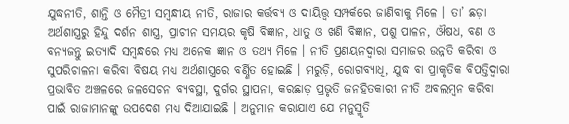ଯୁଦ୍ଧନୀତି, ଶାନ୍ତି ଓ ମୈତ୍ରୀ ସମ୍ଵନ୍ଧୀୟ ନୀତି, ରାଜାର କର୍ତ୍ତବ୍ୟ ଓ ଦାୟିତ୍ତ୍ଵ ସମ୍ପର୍କରେ ଜାଣିବାକୁ ମିଳେ । ତା’ ଛଡ଼ା ଅର୍ଥଶାସ୍ତ୍ରରୁ ହିନ୍ଦୁ ଦର୍ଶନ ଶାସ୍ତ୍ର, ପ୍ରାଚୀନ ସମୟର କୃଷି ବିଜ୍ଞାନ, ଧାତୁ ଓ ଖଣି ବିଜ୍ଞାନ, ପଶୁ ପାଳନ, ଔଷଧ, ବଣ ଓ ବନ୍ୟଜନ୍ତୁ ଇତ୍ୟାଦି ସମ୍ଵନ୍ଧରେ ମଧ୍ୟ ଅନେକ ଜ୍ଞାନ ଓ ତଥ୍ୟ ମିଳେ । ନୀତି ପ୍ରଣୟନଦ୍ଵାରା ସମାଜର ଉନ୍ନତି କରିବା ଓ ସୁପରିଚାଳନା କରିବା ବିଷୟ ମଧ୍ୟ ଅର୍ଥଶାସ୍ତ୍ରରେ ବର୍ଣ୍ଣିତ ହୋଇଛି । ମରୁଡ଼ି, ରୋଗବ୍ୟାଧି, ଯୁଦ୍ଧ ବା ପ୍ରାକୃତିକ ବିପତ୍ତିଦ୍ଵାରା ପ୍ରଭାବିତ ଅଞ୍ଚଳରେ ଜଳସେଚନ ବ୍ୟବସ୍ଥା, ଦୁର୍ଗର ସ୍ଥାପନା, କରଛାଡ଼ ପ୍ରଭୃତି ଜନହିତକାରୀ ନୀତି ଅବଲମ୍ଵନ କରିବା ପାଇଁ ରାଜାମାନଙ୍କୁ ଉପଦେଶ ମଧ୍ୟ ଦିଆଯାଇଛି । ଅନୁମାନ କରାଯାଏ ଯେ ମନୁସ୍ମୃତି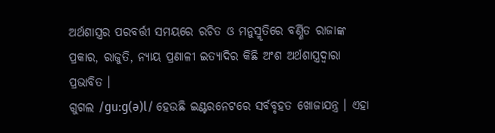ଅର୍ଥଶାସ୍ତ୍ରର ପରବର୍ତ୍ତୀ ସମୟରେ ରଚିତ ଓ ମନୁସ୍ମୃତିରେ ବର୍ଣ୍ଣିତ ରାଜାଙ୍କ ପ୍ରକାର, ରାଜୁତି, ନ୍ୟାୟ ପ୍ରଣାଳୀ ଇତ୍ୟାଦିର କିଛି ଅଂଶ ଅର୍ଥଶାସ୍ତ୍ରଦ୍ଵାରା ପ୍ରଭାବିତ ।
ଗୁଗଲ /ɡuːɡ(ə)l/ ହେଉଛି ଇଣ୍ଟରନେଟରେ ସର୍ବବୃହତ ଖୋଜାଯନ୍ତ୍ର । ଏହା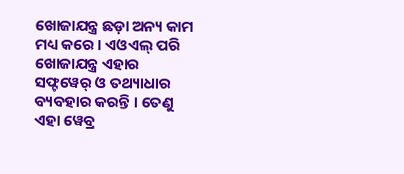ଖୋଜାଯନ୍ତ୍ର ଛଡ଼ା ଅନ୍ୟ କାମ ମଧ୍ୟ କରେ । ଏଓଏଲ୍ ପରି ଖୋଜାଯନ୍ତ୍ର ଏହାର ସଫ୍ଟୱେର୍ ଓ ତଥ୍ୟାଧାର ବ୍ୟବହାର କରନ୍ତି । ତେଣୁ ଏହା ୱେବ୍ର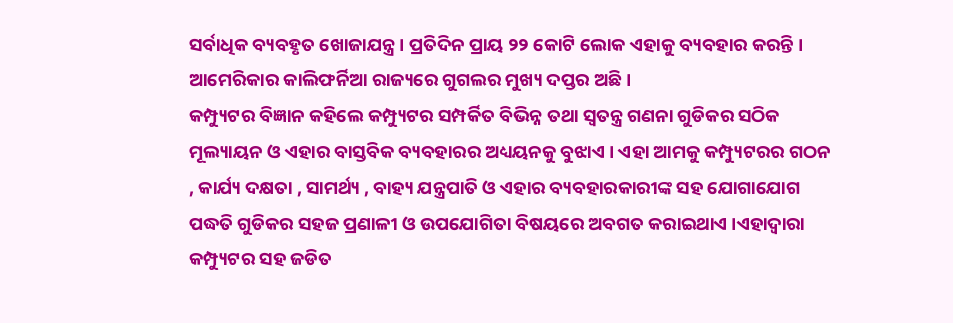ସର୍ବାଧିକ ବ୍ୟବହୃତ ଖୋଜାଯନ୍ତ୍ର । ପ୍ରତିଦିନ ପ୍ରାୟ ୨୨ କୋଟି ଲୋକ ଏହାକୁ ବ୍ୟବହାର କରନ୍ତି । ଆମେରିକାର କାଲିଫର୍ନିଆ ରାଜ୍ୟରେ ଗୁଗଲର ମୁଖ୍ୟ ଦପ୍ତର ଅଛି ।
କମ୍ପ୍ୟୁଟର ବିଜ୍ଞାନ କହିଲେ କମ୍ପ୍ୟୁଟର ସମ୍ପର୍କିତ ବିଭିନ୍ନ ତଥା ସ୍ଵତନ୍ତ୍ର ଗଣନା ଗୁଡିକର ସଠିକ ମୂଲ୍ୟାୟନ ଓ ଏହାର ବାସ୍ତବିକ ବ୍ୟବହାରର ଅଧ୍ୟୟନକୁ ବୁଝାଏ । ଏହା ଆମକୁ କମ୍ପ୍ୟୁଟରର ଗଠନ , କାର୍ଯ୍ୟ ଦକ୍ଷତା , ସାମର୍ଥ୍ୟ , ବାହ୍ୟ ଯନ୍ତ୍ରପାତି ଓ ଏହାର ବ୍ୟବହାରକାରୀଙ୍କ ସହ ଯୋଗାଯୋଗ ପଦ୍ଧତି ଗୁଡିକର ସହଜ ପ୍ରଣାଳୀ ଓ ଉପଯୋଗିତା ବିଷୟରେ ଅବଗତ କରାଇଥାଏ ।ଏହାଦ୍ଵାରା କମ୍ପ୍ୟୁଟର ସହ ଜଡିତ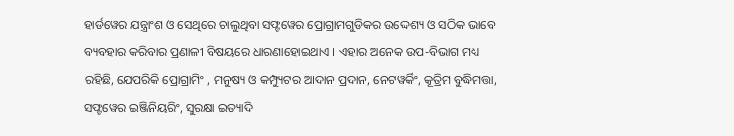ହାର୍ଡୱେର ଯନ୍ତ୍ରାଂଶ ଓ ସେଥିରେ ଚାଲୁଥିବା ସଫ୍ଟୱେର ପ୍ରୋଗ୍ରାମଗୁଡିକର ଉଦ୍ଦେଶ୍ୟ ଓ ସଠିକ ଭାବେ ବ୍ୟବହାର କରିବାର ପ୍ରଣାଳୀ ବିଷୟରେ ଧାରଣାହୋଇଥାଏ । ଏହାର ଅନେକ ଉପ-ବିଭାଗ ମଧ୍ୟ ରହିଛି, ଯେପରିକି ପ୍ରୋଗ୍ରାମିଂ , ମନୁଷ୍ୟ ଓ କମ୍ପ୍ୟୁଟର ଆଦାନ ପ୍ରଦାନ, ନେଟୱର୍କିଂ, କୂତ୍ରିମ ବୁଦ୍ଧିମତ୍ତା, ସଫ୍ଟୱେର ଇଞ୍ଜିନିୟରିଂ, ସୁରକ୍ଷା ଇତ୍ୟାଦି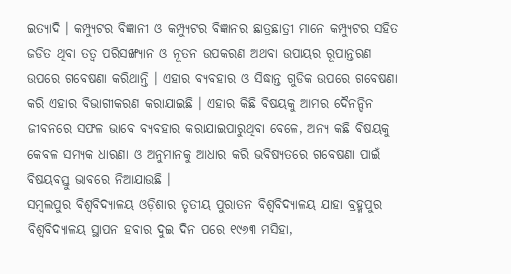ଇତ୍ୟାଦି । କମ୍ପ୍ୟୁଟର ବିଜ୍ଞାନୀ ଓ କମ୍ପ୍ୟୁଟର ବିଜ୍ଞାନର ଛାତ୍ରଛାତ୍ରୀ ମାନେ କମ୍ପ୍ୟୁଟର ସହିତ ଜଡିତ ଥିବା ତତ୍ଵ ପରିସଙ୍ଖ୍ୟାନ ଓ ନୂତନ ଉପକରଣ ଅଥବା ଉପାୟର ରୂପାନ୍ତରଣ ଉପରେ ଗବେଷଣା କରିଥାନ୍ତି । ଏହାର ବ୍ୟବହାର ଓ ସିଦ୍ଧାନ୍ତ ଗୁଡିକ ଉପରେ ଗବେଷଣା କରି ଏହାର ବିଭାଗୀକରଣ କରାଯାଇଛି । ଏହାର କିଛି ବିଷୟକୁ ଆମର ଦୈନନ୍ଦିନ ଜୀବନରେ ସଫଳ ଭାବେ ବ୍ୟବହାର କରାଯାଇପାରୁଥିବା ବେଳେ, ଅନ୍ୟ କଛି ବିଷୟକୁ କେବଳ ସମ୍ୟକ ଧାରଣା ଓ ଅନୁମାନକୁ ଆଧାର କରି ଭବିଷ୍ୟତରେ ଗବେଷଣା ପାଇଁ ବିଷୟବସ୍ତୁ ଭାବରେ ନିଆଯାଉଛି ।
ସମ୍ବଲପୁର ବିଶ୍ଵବିଦ୍ୟାଳୟ ଓଡ଼ିଶାର ତୃତୀୟ ପୁରାତନ ବିଶ୍ଵବିଦ୍ୟାଳୟ ଯାହା ବ୍ରହ୍ମପୁର ବିଶ୍ଵବିଦ୍ୟାଳୟ ସ୍ଥାପନ ହବାର ଦୁଇ ଦିନ ପରେ ୧୯୬୩ ମସିହା,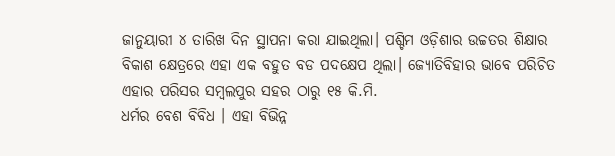ଜାନୁୟାରୀ ୪ ତାରିଖ ଦିନ ସ୍ଥାପନା କରା ଯାଇଥିଲା। ପଶ୍ଚିମ ଓଡ଼ିଶାର ଉଚ୍ଚତର ଶିକ୍ଷାର ବିକାଶ କ୍ଷେତ୍ରରେ ଏହା ଏକ ବହୁତ ବଡ ପଦକ୍ଷେପ ଥିଲା। ଜ୍ୟୋତିବିହାର ଭାବେ ପରିଚିତ ଏହାର ପରିସର ସମ୍ବଲପୁର ସହର ଠାରୁ ୧୫ କି.ମି.
ଧର୍ମର ବେଶ ବିବିଧ । ଏହା ବିଭିନ୍ନ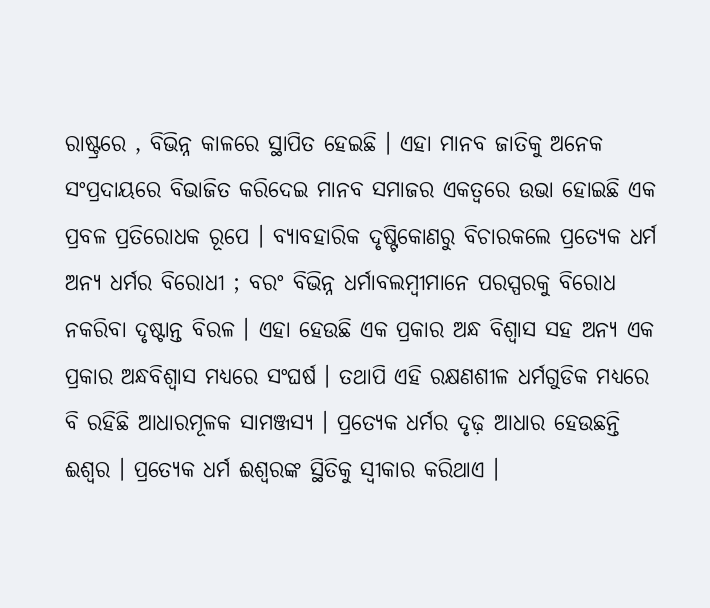ରାଷ୍ଟ୍ରରେ , ବିଭିନ୍ନ କାଳରେ ସ୍ଥାପିତ ହେଇଛି । ଏହା ମାନବ ଜାତିକୁ ଅନେକ ସଂପ୍ରଦାୟରେ ବିଭାଜିତ କରିଦେଇ ମାନବ ସମାଜର ଏକତ୍ଵରେ ଉଭା ହୋଇଛି ଏକ ପ୍ରବଳ ପ୍ରତିରୋଧକ ରୂପେ । ବ୍ୟାବହାରିକ ଦୃଷ୍ଟିକୋଣରୁ ବିଚାରକଲେ ପ୍ରତ୍ୟେକ ଧର୍ମ ଅନ୍ଯ ଧର୍ମର ବିରୋଧୀ ; ବରଂ ବିଭିନ୍ନ ଧର୍ମାବଲମ୍ବୀମାନେ ପରସ୍ପରକୁ ବିରୋଧ ନକରିବା ଦୃଷ୍ଟାନ୍ତ ବିରଳ । ଏହା ହେଉଛି ଏକ ପ୍ରକାର ଅନ୍ଧ ବିଶ୍ଵାସ ସହ ଅନ୍ଯ ଏକ ପ୍ରକାର ଅନ୍ଧବିଶ୍ଵାସ ମଧ୍ଯରେ ସଂଘର୍ଷ । ତଥାପି ଏହି ରକ୍ଷଣଶୀଳ ଧର୍ମଗୁଡିକ ମଧ୍ଯରେ ବି ରହିଛି ଆଧାରମୂଳକ ସାମଞ୍ଜସ୍ଯ । ପ୍ରତ୍ୟେକ ଧର୍ମର ଦୃଢ଼ ଆଧାର ହେଉଛନ୍ତି ଈଶ୍ଵର । ପ୍ରତ୍ଯେକ ଧର୍ମ ଈଶ୍ଵରଙ୍କ ସ୍ଥିତିକୁ ସ୍ଵୀକାର କରିଥାଏ ।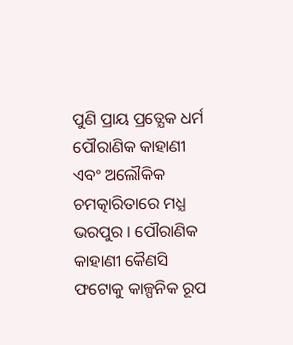ପୁଣି ପ୍ରାୟ ପ୍ରତ୍ଯେକ ଧର୍ମ ପୌରାଣିକ କାହାଣୀ ଏବଂ ଅଲୌକିକ ଚମତ୍କାରିତାରେ ମଧ୍ଯ ଭରପୁର । ପୌରାଣିକ କାହାଣୀ କୈଣସି ଫଟୋକୁ କାଳ୍ପନିକ ରୂପ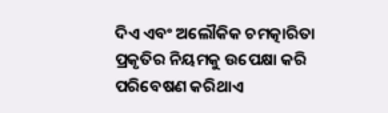ଦିଏ ଏବଂ ଅଲୌକିକ ଚମତ୍କାରିତା ପ୍ରକୃତିର ନିୟମକୁ ଉପେକ୍ଷା କରି ପରିବେଷଣ କରିଥାଏ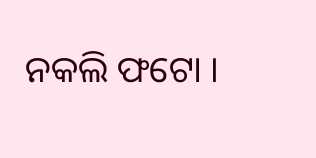ନକଲି ଫଟୋ ।